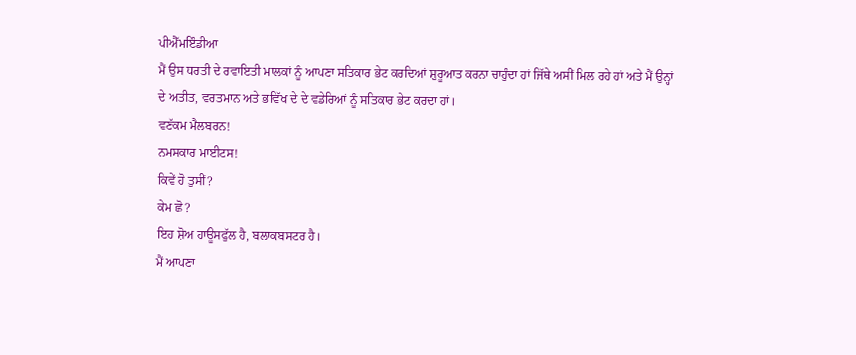ਪੀਐੱਮਇੰਡੀਆ
ਮੈਂ ਉਸ ਧਰਤੀ ਦੇ ਰਵਾਇਤੀ ਮਾਲਕਾਂ ਨੂੰ ਆਪਣਾ ਸਤਿਕਾਰ ਭੇਟ ਕਰਦਿਆਂ ਸ਼ੁਰੂਆਤ ਕਰਨਾ ਚਾਹੁੰਦਾ ਹਾਂ ਜਿੱਥੇ ਅਸੀਂ ਮਿਲ ਰਹੇ ਹਾਂ ਅਤੇ ਮੈਂ ਉਨ੍ਹਾਂ ਦੇ ਅਤੀਤ, ਵਰਤਮਾਨ ਅਤੇ ਭਵਿੱਖ ਦੇ ਦੇ ਵਡੇਰਿਆਂ ਨੂੰ ਸਤਿਕਾਰ ਭੇਟ ਕਰਦਾ ਹਾਂ।
ਵਣੱਕਮ ਮੈਲਬਰਨ!
ਨਮਸਕਾਰ ਮਾਈਟਸ!
ਕਿਵੇਂ ਹੋ ਤੁਸੀਂ?
ਕੇਮ ਛੋ?
ਇਹ ਸ਼ੋਅ ਹਾਊਸਫੁੱਲ ਹੈ, ਬਲਾਕਬਸਟਰ ਹੈ।
ਮੈਂ ਆਪਣਾ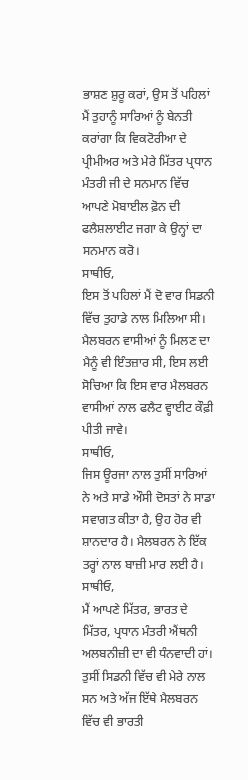ਭਾਸ਼ਣ ਸ਼ੁਰੂ ਕਰਾਂ, ਉਸ ਤੋਂ ਪਹਿਲਾਂ ਮੈਂ ਤੁਹਾਨੂੰ ਸਾਰਿਆਂ ਨੂੰ ਬੇਨਤੀ ਕਰਾਂਗਾ ਕਿ ਵਿਕਟੋਰੀਆ ਦੇ ਪ੍ਰੀਮੀਅਰ ਅਤੇ ਮੇਰੇ ਮਿੱਤਰ ਪ੍ਰਧਾਨ ਮੰਤਰੀ ਜੀ ਦੇ ਸਨਮਾਨ ਵਿੱਚ ਆਪਣੇ ਮੋਬਾਈਲ ਫ਼ੋਨ ਦੀ ਫਲੈਸ਼ਲਾਈਟ ਜਗਾ ਕੇ ਉਨ੍ਹਾਂ ਦਾ ਸਨਮਾਨ ਕਰੋ।
ਸਾਥੀਓ,
ਇਸ ਤੋਂ ਪਹਿਲਾਂ ਮੈਂ ਦੋ ਵਾਰ ਸਿਡਨੀ ਵਿੱਚ ਤੁਹਾਡੇ ਨਾਲ ਮਿਲਿਆ ਸੀ। ਮੈਲਬਰਨ ਵਾਸੀਆਂ ਨੂੰ ਮਿਲਣ ਦਾ ਮੈਨੂੰ ਵੀ ਇੰਤਜ਼ਾਰ ਸੀ, ਇਸ ਲਈ ਸੋਚਿਆ ਕਿ ਇਸ ਵਾਰ ਮੈਲਬਰਨ ਵਾਸੀਆਂ ਨਾਲ ਫਲੈਟ ਵ੍ਹਾਈਟ ਕੌਫ਼ੀ ਪੀਤੀ ਜਾਵੇ।
ਸਾਥੀਓ,
ਜਿਸ ਊਰਜਾ ਨਾਲ ਤੁਸੀਂ ਸਾਰਿਆਂ ਨੇ ਅਤੇ ਸਾਡੇ ਔਸੀ ਦੋਸਤਾਂ ਨੇ ਸਾਡਾ ਸਵਾਗਤ ਕੀਤਾ ਹੈ, ਉਹ ਹੋਰ ਵੀ ਸ਼ਾਨਦਾਰ ਹੈ। ਮੈਲਬਰਨ ਨੇ ਇੱਕ ਤਰ੍ਹਾਂ ਨਾਲ ਬਾਜ਼ੀ ਮਾਰ ਲਈ ਹੈ।
ਸਾਥੀਓ,
ਮੈਂ ਆਪਣੇ ਮਿੱਤਰ, ਭਾਰਤ ਦੇ ਮਿੱਤਰ, ਪ੍ਰਧਾਨ ਮੰਤਰੀ ਐਂਥਨੀ ਅਲਬਨੀਜ਼ੀ ਦਾ ਵੀ ਧੰਨਵਾਦੀ ਹਾਂ। ਤੁਸੀਂ ਸਿਡਨੀ ਵਿੱਚ ਵੀ ਮੇਰੇ ਨਾਲ ਸਨ ਅਤੇ ਅੱਜ ਇੱਥੇ ਮੈਲਬਰਨ ਵਿੱਚ ਵੀ ਭਾਰਤੀ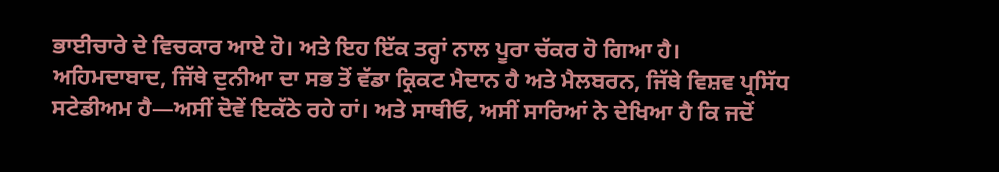ਭਾਈਚਾਰੇ ਦੇ ਵਿਚਕਾਰ ਆਏ ਹੋ। ਅਤੇ ਇਹ ਇੱਕ ਤਰ੍ਹਾਂ ਨਾਲ ਪੂਰਾ ਚੱਕਰ ਹੋ ਗਿਆ ਹੈ।
ਅਹਿਮਦਾਬਾਦ, ਜਿੱਥੇ ਦੁਨੀਆ ਦਾ ਸਭ ਤੋਂ ਵੱਡਾ ਕ੍ਰਿਕਟ ਮੈਦਾਨ ਹੈ ਅਤੇ ਮੈਲਬਰਨ, ਜਿੱਥੇ ਵਿਸ਼ਵ ਪ੍ਰਸਿੱਧ ਸਟੇਡੀਅਮ ਹੈ—ਅਸੀਂ ਦੋਵੇਂ ਇਕੱਠੇ ਰਹੇ ਹਾਂ। ਅਤੇ ਸਾਥੀਓ, ਅਸੀਂ ਸਾਰਿਆਂ ਨੇ ਦੇਖਿਆ ਹੈ ਕਿ ਜਦੋਂ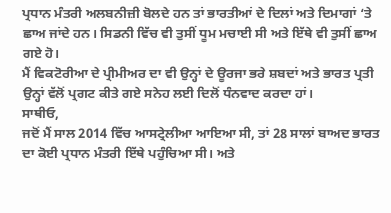ਪ੍ਰਧਾਨ ਮੰਤਰੀ ਅਲਬਨੀਜ਼ੀ ਬੋਲਦੇ ਹਨ ਤਾਂ ਭਾਰਤੀਆਂ ਦੇ ਦਿਲਾਂ ਅਤੇ ਦਿਮਾਗਾਂ ‘ਤੇ ਛਾਅ ਜਾਂਦੇ ਹਨ। ਸਿਡਨੀ ਵਿੱਚ ਵੀ ਤੁਸੀਂ ਧੂਮ ਮਚਾਈ ਸੀ ਅਤੇ ਇੱਥੇ ਵੀ ਤੁਸੀਂ ਛਾਅ ਗਏ ਹੋ।
ਮੈਂ ਵਿਕਟੋਰੀਆ ਦੇ ਪ੍ਰੀਮੀਅਰ ਦਾ ਵੀ ਉਨ੍ਹਾਂ ਦੇ ਊਰਜਾ ਭਰੇ ਸ਼ਬਦਾਂ ਅਤੇ ਭਾਰਤ ਪ੍ਰਤੀ ਉਨ੍ਹਾਂ ਵੱਲੋਂ ਪ੍ਰਗਟ ਕੀਤੇ ਗਏ ਸਨੇਹ ਲਈ ਦਿਲੋਂ ਧੰਨਵਾਦ ਕਰਦਾ ਹਾਂ।
ਸਾਥੀਓ,
ਜਦੋਂ ਮੈਂ ਸਾਲ 2014 ਵਿੱਚ ਆਸਟ੍ਰੇਲੀਆ ਆਇਆ ਸੀ, ਤਾਂ 28 ਸਾਲਾਂ ਬਾਅਦ ਭਾਰਤ ਦਾ ਕੋਈ ਪ੍ਰਧਾਨ ਮੰਤਰੀ ਇੱਥੇ ਪਹੁੰਚਿਆ ਸੀ। ਅਤੇ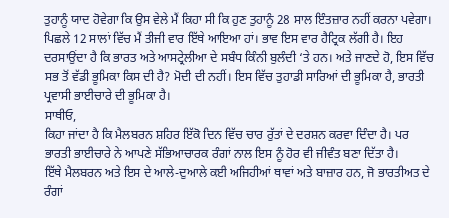ਤੁਹਾਨੂੰ ਯਾਦ ਹੋਵੇਗਾ ਕਿ ਉਸ ਵੇਲੇ ਮੈਂ ਕਿਹਾ ਸੀ ਕਿ ਹੁਣ ਤੁਹਾਨੂੰ 28 ਸਾਲ ਇੰਤਜ਼ਾਰ ਨਹੀਂ ਕਰਨਾ ਪਵੇਗਾ।
ਪਿਛਲੇ 12 ਸਾਲਾਂ ਵਿੱਚ ਮੈਂ ਤੀਜੀ ਵਾਰ ਇੱਥੇ ਆਇਆ ਹਾਂ। ਭਾਵ ਇਸ ਵਾਰ ਹੈਟ੍ਰਿਕ ਲੱਗੀ ਹੈ। ਇਹ ਦਰਸਾਉਂਦਾ ਹੈ ਕਿ ਭਾਰਤ ਅਤੇ ਆਸਟ੍ਰੇਲੀਆ ਦੇ ਸਬੰਧ ਕਿੰਨੀ ਬੁਲੰਦੀ ‘ਤੇ ਹਨ। ਅਤੇ ਜਾਣਦੇ ਹੋ, ਇਸ ਵਿੱਚ ਸਭ ਤੋਂ ਵੱਡੀ ਭੂਮਿਕਾ ਕਿਸ ਦੀ ਹੈ? ਮੋਦੀ ਦੀ ਨਹੀਂ। ਇਸ ਵਿੱਚ ਤੁਹਾਡੀ ਸਾਰਿਆਂ ਦੀ ਭੂਮਿਕਾ ਹੈ, ਭਾਰਤੀ ਪ੍ਰਵਾਸੀ ਭਾਈਚਾਰੇ ਦੀ ਭੂਮਿਕਾ ਹੈ।
ਸਾਥੀਓ,
ਕਿਹਾ ਜਾਂਦਾ ਹੈ ਕਿ ਮੈਲਬਰਨ ਸ਼ਹਿਰ ਇੱਕੋ ਦਿਨ ਵਿੱਚ ਚਾਰ ਰੁੱਤਾਂ ਦੇ ਦਰਸ਼ਨ ਕਰਵਾ ਦਿੰਦਾ ਹੈ। ਪਰ ਭਾਰਤੀ ਭਾਈਚਾਰੇ ਨੇ ਆਪਣੇ ਸੱਭਿਆਚਾਰਕ ਰੰਗਾਂ ਨਾਲ ਇਸ ਨੂੰ ਹੋਰ ਵੀ ਜੀਵੰਤ ਬਣਾ ਦਿੱਤਾ ਹੈ।
ਇੱਥੇ ਮੈਲਬਰਨ ਅਤੇ ਇਸ ਦੇ ਆਲੇ-ਦੁਆਲੇ ਕਈ ਅਜਿਹੀਆਂ ਥਾਵਾਂ ਅਤੇ ਬਾਜ਼ਾਰ ਹਨ, ਜੋ ਭਾਰਤੀਅਤ ਦੇ ਰੰਗਾਂ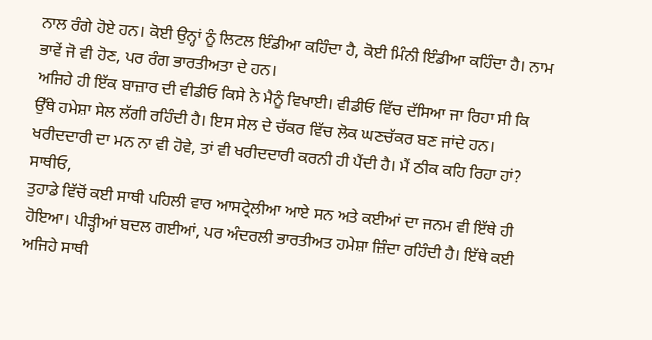ਨਾਲ ਰੰਗੇ ਹੋਏ ਹਨ। ਕੋਈ ਉਨ੍ਹਾਂ ਨੂੰ ਲਿਟਲ ਇੰਡੀਆ ਕਹਿੰਦਾ ਹੈ, ਕੋਈ ਮਿੰਨੀ ਇੰਡੀਆ ਕਹਿੰਦਾ ਹੈ। ਨਾਮ ਭਾਵੇਂ ਜੋ ਵੀ ਹੋਣ, ਪਰ ਰੰਗ ਭਾਰਤੀਅਤਾ ਦੇ ਹਨ।
ਅਜਿਹੇ ਹੀ ਇੱਕ ਬਾਜ਼ਾਰ ਦੀ ਵੀਡੀਓ ਕਿਸੇ ਨੇ ਮੈਨੂੰ ਵਿਖਾਈ। ਵੀਡੀਓ ਵਿੱਚ ਦੱਸਿਆ ਜਾ ਰਿਹਾ ਸੀ ਕਿ ਉੱਥੇ ਹਮੇਸ਼ਾ ਸੇਲ ਲੱਗੀ ਰਹਿੰਦੀ ਹੈ। ਇਸ ਸੇਲ ਦੇ ਚੱਕਰ ਵਿੱਚ ਲੋਕ ਘਣਚੱਕਰ ਬਣ ਜਾਂਦੇ ਹਨ। ਖਰੀਦਦਾਰੀ ਦਾ ਮਨ ਨਾ ਵੀ ਹੋਵੇ, ਤਾਂ ਵੀ ਖਰੀਦਦਾਰੀ ਕਰਨੀ ਹੀ ਪੈਂਦੀ ਹੈ। ਮੈਂ ਠੀਕ ਕਹਿ ਰਿਹਾ ਹਾਂ?
ਸਾਥੀਓ,
ਤੁਹਾਡੇ ਵਿੱਚੋਂ ਕਈ ਸਾਥੀ ਪਹਿਲੀ ਵਾਰ ਆਸਟ੍ਰੇਲੀਆ ਆਏ ਸਨ ਅਤੇ ਕਈਆਂ ਦਾ ਜਨਮ ਵੀ ਇੱਥੇ ਹੀ ਹੋਇਆ। ਪੀੜ੍ਹੀਆਂ ਬਦਲ ਗਈਆਂ, ਪਰ ਅੰਦਰਲੀ ਭਾਰਤੀਅਤ ਹਮੇਸ਼ਾ ਜ਼ਿੰਦਾ ਰਹਿੰਦੀ ਹੈ। ਇੱਥੇ ਕਈ ਅਜਿਹੇ ਸਾਥੀ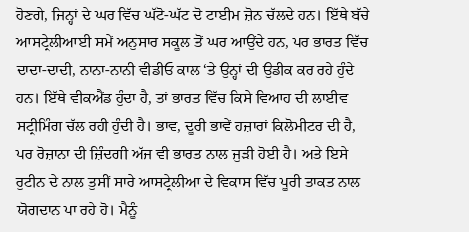ਹੋਣਗੇ, ਜਿਨ੍ਹਾਂ ਦੇ ਘਰ ਵਿੱਚ ਘੱਟੋ-ਘੱਟ ਦੋ ਟਾਈਮ ਜ਼ੋਨ ਚੱਲਦੇ ਹਨ। ਇੱਥੇ ਬੱਚੇ ਆਸਟ੍ਰੇਲੀਆਈ ਸਮੇਂ ਅਨੁਸਾਰ ਸਕੂਲ ਤੋਂ ਘਰ ਆਉਂਦੇ ਹਨ, ਪਰ ਭਾਰਤ ਵਿੱਚ ਦਾਦਾ-ਦਾਦੀ, ਨਾਨਾ-ਨਾਨੀ ਵੀਡੀਓ ਕਾਲ ‘ਤੇ ਉਨ੍ਹਾਂ ਦੀ ਉਡੀਕ ਕਰ ਰਹੇ ਹੁੰਦੇ ਹਨ। ਇੱਥੇ ਵੀਕਐਂਡ ਹੁੰਦਾ ਹੈ, ਤਾਂ ਭਾਰਤ ਵਿੱਚ ਕਿਸੇ ਵਿਆਹ ਦੀ ਲਾਈਵ ਸਟ੍ਰੀਮਿੰਗ ਚੱਲ ਰਹੀ ਹੁੰਦੀ ਹੈ। ਭਾਵ, ਦੂਰੀ ਭਾਵੇਂ ਹਜ਼ਾਰਾਂ ਕਿਲੋਮੀਟਰ ਦੀ ਹੈ, ਪਰ ਰੋਜ਼ਾਨਾ ਦੀ ਜ਼ਿੰਦਗੀ ਅੱਜ ਵੀ ਭਾਰਤ ਨਾਲ ਜੁੜੀ ਹੋਈ ਹੈ। ਅਤੇ ਇਸੇ ਰੁਟੀਨ ਦੇ ਨਾਲ ਤੁਸੀਂ ਸਾਰੇ ਆਸਟ੍ਰੇਲੀਆ ਦੇ ਵਿਕਾਸ ਵਿੱਚ ਪੂਰੀ ਤਾਕਤ ਨਾਲ ਯੋਗਦਾਨ ਪਾ ਰਹੇ ਹੋ। ਮੈਨੂੰ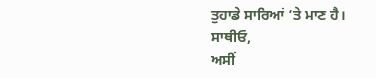ਤੁਹਾਡੇ ਸਾਰਿਆਂ ‘ਤੇ ਮਾਣ ਹੈ।
ਸਾਥੀਓ,
ਅਸੀਂ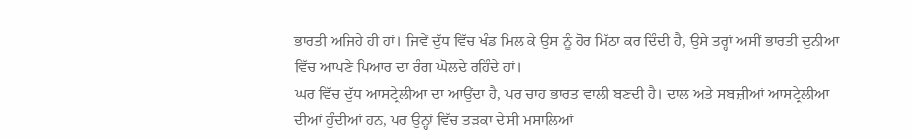ਭਾਰਤੀ ਅਜਿਹੇ ਹੀ ਹਾਂ। ਜਿਵੇਂ ਦੁੱਧ ਵਿੱਚ ਖੰਡ ਮਿਲ ਕੇ ਉਸ ਨੂੰ ਹੋਰ ਮਿੱਠਾ ਕਰ ਦਿੰਦੀ ਹੈ, ਉਸੇ ਤਰ੍ਹਾਂ ਅਸੀਂ ਭਾਰਤੀ ਦੁਨੀਆ ਵਿੱਚ ਆਪਣੇ ਪਿਆਰ ਦਾ ਰੰਗ ਘੋਲਦੇ ਰਹਿੰਦੇ ਹਾਂ।
ਘਰ ਵਿੱਚ ਦੁੱਧ ਆਸਟ੍ਰੇਲੀਆ ਦਾ ਆਉਂਦਾ ਹੈ, ਪਰ ਚਾਹ ਭਾਰਤ ਵਾਲੀ ਬਣਦੀ ਹੈ। ਦਾਲ ਅਤੇ ਸਬਜ਼ੀਆਂ ਆਸਟ੍ਰੇਲੀਆ ਦੀਆਂ ਹੁੰਦੀਆਂ ਹਨ, ਪਰ ਉਨ੍ਹਾਂ ਵਿੱਚ ਤੜਕਾ ਦੇਸੀ ਮਸਾਲਿਆਂ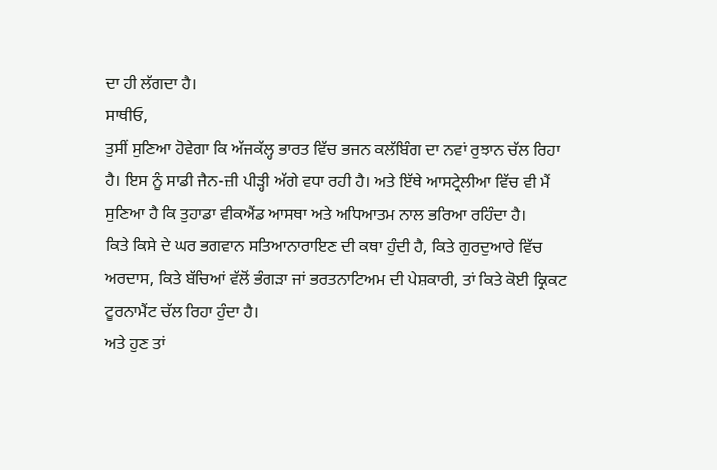ਦਾ ਹੀ ਲੱਗਦਾ ਹੈ।
ਸਾਥੀਓ,
ਤੁਸੀਂ ਸੁਣਿਆ ਹੋਵੇਗਾ ਕਿ ਅੱਜਕੱਲ੍ਹ ਭਾਰਤ ਵਿੱਚ ਭਜਨ ਕਲੱਬਿੰਗ ਦਾ ਨਵਾਂ ਰੁਝਾਨ ਚੱਲ ਰਿਹਾ ਹੈ। ਇਸ ਨੂੰ ਸਾਡੀ ਜੈਨ-ਜ਼ੀ ਪੀੜ੍ਹੀ ਅੱਗੇ ਵਧਾ ਰਹੀ ਹੈ। ਅਤੇ ਇੱਥੇ ਆਸਟ੍ਰੇਲੀਆ ਵਿੱਚ ਵੀ ਮੈਂ ਸੁਣਿਆ ਹੈ ਕਿ ਤੁਹਾਡਾ ਵੀਕਐਂਡ ਆਸਥਾ ਅਤੇ ਅਧਿਆਤਮ ਨਾਲ ਭਰਿਆ ਰਹਿੰਦਾ ਹੈ।
ਕਿਤੇ ਕਿਸੇ ਦੇ ਘਰ ਭਗਵਾਨ ਸਤਿਆਨਾਰਾਇਣ ਦੀ ਕਥਾ ਹੁੰਦੀ ਹੈ, ਕਿਤੇ ਗੁਰਦੁਆਰੇ ਵਿੱਚ ਅਰਦਾਸ, ਕਿਤੇ ਬੱਚਿਆਂ ਵੱਲੋਂ ਭੰਗੜਾ ਜਾਂ ਭਰਤਨਾਟਿਅਮ ਦੀ ਪੇਸ਼ਕਾਰੀ, ਤਾਂ ਕਿਤੇ ਕੋਈ ਕ੍ਰਿਕਟ ਟੂਰਨਾਮੈਂਟ ਚੱਲ ਰਿਹਾ ਹੁੰਦਾ ਹੈ।
ਅਤੇ ਹੁਣ ਤਾਂ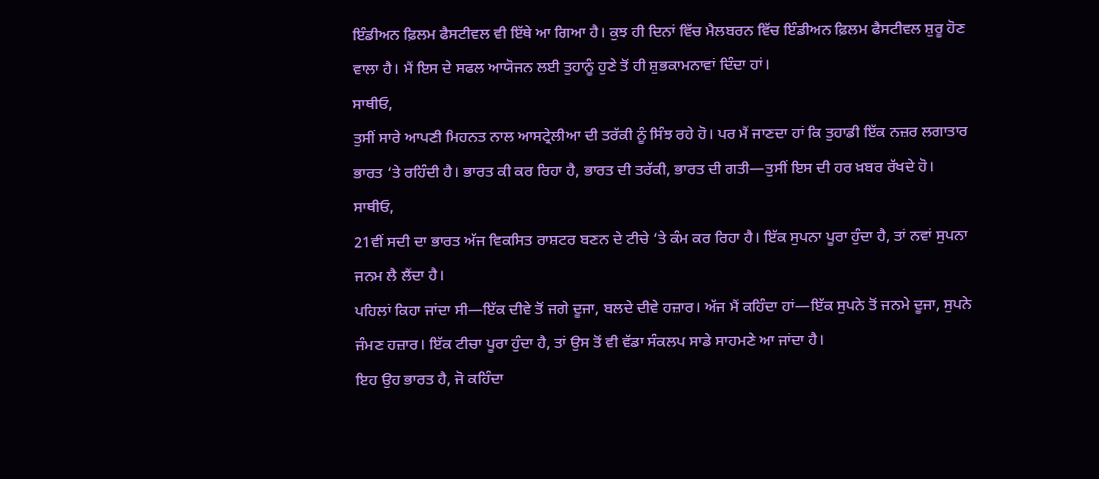ਇੰਡੀਅਨ ਫ਼ਿਲਮ ਫੈਸਟੀਵਲ ਵੀ ਇੱਥੇ ਆ ਗਿਆ ਹੈ। ਕੁਝ ਹੀ ਦਿਨਾਂ ਵਿੱਚ ਮੈਲਬਰਨ ਵਿੱਚ ਇੰਡੀਅਨ ਫ਼ਿਲਮ ਫੈਸਟੀਵਲ ਸ਼ੁਰੂ ਹੋਣ ਵਾਲਾ ਹੈ। ਮੈਂ ਇਸ ਦੇ ਸਫਲ ਆਯੋਜਨ ਲਈ ਤੁਹਾਨੂੰ ਹੁਣੇ ਤੋਂ ਹੀ ਸ਼ੁਭਕਾਮਨਾਵਾਂ ਦਿੰਦਾ ਹਾਂ।
ਸਾਥੀਓ,
ਤੁਸੀਂ ਸਾਰੇ ਆਪਣੀ ਮਿਹਨਤ ਨਾਲ ਆਸਟ੍ਰੇਲੀਆ ਦੀ ਤਰੱਕੀ ਨੂੰ ਸਿੰਝ ਰਹੇ ਹੋ। ਪਰ ਮੈਂ ਜਾਣਦਾ ਹਾਂ ਕਿ ਤੁਹਾਡੀ ਇੱਕ ਨਜ਼ਰ ਲਗਾਤਾਰ ਭਾਰਤ ‘ਤੇ ਰਹਿੰਦੀ ਹੈ। ਭਾਰਤ ਕੀ ਕਰ ਰਿਹਾ ਹੈ, ਭਾਰਤ ਦੀ ਤਰੱਕੀ, ਭਾਰਤ ਦੀ ਗਤੀ—ਤੁਸੀਂ ਇਸ ਦੀ ਹਰ ਖ਼ਬਰ ਰੱਖਦੇ ਹੋ।
ਸਾਥੀਓ,
21ਵੀਂ ਸਦੀ ਦਾ ਭਾਰਤ ਅੱਜ ਵਿਕਸਿਤ ਰਾਸ਼ਟਰ ਬਣਨ ਦੇ ਟੀਚੇ ‘ਤੇ ਕੰਮ ਕਰ ਰਿਹਾ ਹੈ। ਇੱਕ ਸੁਪਨਾ ਪੂਰਾ ਹੁੰਦਾ ਹੈ, ਤਾਂ ਨਵਾਂ ਸੁਪਨਾ ਜਨਮ ਲੈ ਲੈਂਦਾ ਹੈ।
ਪਹਿਲਾਂ ਕਿਹਾ ਜਾਂਦਾ ਸੀ—ਇੱਕ ਦੀਵੇ ਤੋਂ ਜਗੇ ਦੂਜਾ, ਬਲਦੇ ਦੀਵੇ ਹਜ਼ਾਰ। ਅੱਜ ਮੈਂ ਕਹਿੰਦਾ ਹਾਂ—ਇੱਕ ਸੁਪਨੇ ਤੋਂ ਜਨਮੇ ਦੂਜਾ, ਸੁਪਨੇ ਜੰਮਣ ਹਜ਼ਾਰ। ਇੱਕ ਟੀਚਾ ਪੂਰਾ ਹੁੰਦਾ ਹੈ, ਤਾਂ ਉਸ ਤੋਂ ਵੀ ਵੱਡਾ ਸੰਕਲਪ ਸਾਡੇ ਸਾਹਮਣੇ ਆ ਜਾਂਦਾ ਹੈ।
ਇਹ ਉਹ ਭਾਰਤ ਹੈ, ਜੋ ਕਹਿੰਦਾ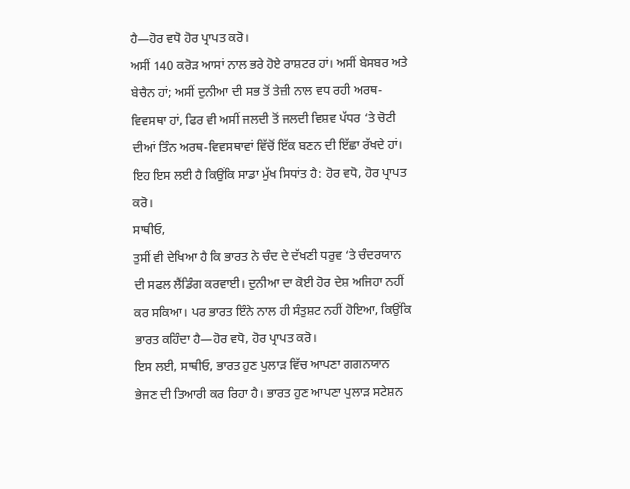ਹੈ—ਹੋਰ ਵਧੋ ਹੋਰ ਪ੍ਰਾਪਤ ਕਰੋ।
ਅਸੀਂ 140 ਕਰੋੜ ਆਸਾਂ ਨਾਲ ਭਰੇ ਹੋਏ ਰਾਸ਼ਟਰ ਹਾਂ। ਅਸੀਂ ਬੇਸਬਰ ਅਤੇ ਬੇਚੈਨ ਹਾਂ; ਅਸੀਂ ਦੁਨੀਆ ਦੀ ਸਭ ਤੋਂ ਤੇਜ਼ੀ ਨਾਲ ਵਧ ਰਹੀ ਅਰਥ-ਵਿਵਸਥਾ ਹਾਂ, ਫਿਰ ਵੀ ਅਸੀਂ ਜਲਦੀ ਤੋਂ ਜਲਦੀ ਵਿਸ਼ਵ ਪੱਧਰ ‘ਤੇ ਚੋਟੀ ਦੀਆਂ ਤਿੰਨ ਅਰਥ-ਵਿਵਸਥਾਵਾਂ ਵਿੱਚੋਂ ਇੱਕ ਬਣਨ ਦੀ ਇੱਛਾ ਰੱਖਦੇ ਹਾਂ। ਇਹ ਇਸ ਲਈ ਹੈ ਕਿਉਂਕਿ ਸਾਡਾ ਮੁੱਖ ਸਿਧਾਂਤ ਹੈ: ਹੋਰ ਵਧੋ, ਹੋਰ ਪ੍ਰਾਪਤ ਕਰੋ।
ਸਾਥੀਓ,
ਤੁਸੀਂ ਵੀ ਦੇਖਿਆ ਹੈ ਕਿ ਭਾਰਤ ਨੇ ਚੰਦ ਦੇ ਦੱਖਣੀ ਧਰੁਵ ‘ਤੇ ਚੰਦਰਯਾਨ ਦੀ ਸਫਲ ਲੈਂਡਿੰਗ ਕਰਵਾਈ। ਦੁਨੀਆ ਦਾ ਕੋਈ ਹੋਰ ਦੇਸ਼ ਅਜਿਹਾ ਨਹੀਂ ਕਰ ਸਕਿਆ। ਪਰ ਭਾਰਤ ਇੰਨੇ ਨਾਲ ਹੀ ਸੰਤੁਸ਼ਟ ਨਹੀਂ ਹੋਇਆ, ਕਿਉਂਕਿ ਭਾਰਤ ਕਹਿੰਦਾ ਹੈ—ਹੋਰ ਵਧੋ, ਹੋਰ ਪ੍ਰਾਪਤ ਕਰੋ।
ਇਸ ਲਈ, ਸਾਥੀਓ, ਭਾਰਤ ਹੁਣ ਪੁਲਾੜ ਵਿੱਚ ਆਪਣਾ ਗਗਨਯਾਨ ਭੇਜਣ ਦੀ ਤਿਆਰੀ ਕਰ ਰਿਹਾ ਹੈ। ਭਾਰਤ ਹੁਣ ਆਪਣਾ ਪੁਲਾੜ ਸਟੇਸ਼ਨ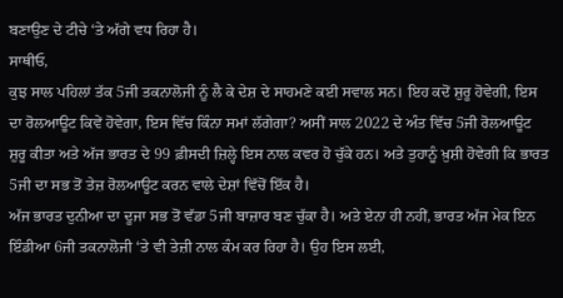ਬਣਾਉਣ ਦੇ ਟੀਚੇ ‘ਤੇ ਅੱਗੇ ਵਧ ਰਿਹਾ ਹੈ।
ਸਾਥੀਓ,
ਕੁਝ ਸਾਲ ਪਹਿਲਾਂ ਤੱਕ 5ਜੀ ਤਕਨਾਲੋਜੀ ਨੂੰ ਲੈ ਕੇ ਦੇਸ਼ ਦੇ ਸਾਹਮਣੇ ਕਈ ਸਵਾਲ ਸਨ। ਇਹ ਕਦੋਂ ਸ਼ੁਰੂ ਹੋਵੇਗੀ, ਇਸ ਦਾ ਰੋਲਆਊਟ ਕਿਵੇਂ ਹੋਵੇਗਾ, ਇਸ ਵਿੱਚ ਕਿੰਨਾ ਸਮਾਂ ਲੱਗੇਗਾ? ਅਸੀਂ ਸਾਲ 2022 ਦੇ ਅੰਤ ਵਿੱਚ 5ਜੀ ਰੋਲਆਊਟ ਸ਼ੁਰੂ ਕੀਤਾ ਅਤੇ ਅੱਜ ਭਾਰਤ ਦੇ 99 ਫ਼ੀਸਦੀ ਜ਼ਿਲ੍ਹੇ ਇਸ ਨਾਲ ਕਵਰ ਹੋ ਚੁੱਕੇ ਹਨ। ਅਤੇ ਤੁਹਾਨੂੰ ਖ਼ੁਸ਼ੀ ਹੋਵੇਗੀ ਕਿ ਭਾਰਤ 5ਜੀ ਦਾ ਸਭ ਤੋਂ ਤੇਜ਼ ਰੋਲਆਊਟ ਕਰਨ ਵਾਲੇ ਦੇਸ਼ਾਂ ਵਿੱਚੋਂ ਇੱਕ ਹੈ।
ਅੱਜ ਭਾਰਤ ਦੁਨੀਆ ਦਾ ਦੂਜਾ ਸਭ ਤੋਂ ਵੱਡਾ 5ਜੀ ਬਾਜ਼ਾਰ ਬਣ ਚੁੱਕਾ ਹੈ। ਅਤੇ ਏਨਾ ਹੀ ਨਹੀਂ, ਭਾਰਤ ਅੱਜ ਮੇਕ ਇਨ ਇੰਡੀਆ 6ਜੀ ਤਕਨਾਲੋਜੀ ‘ਤੇ ਵੀ ਤੇਜ਼ੀ ਨਾਲ ਕੰਮ ਕਰ ਰਿਹਾ ਹੈ। ਉਹ ਇਸ ਲਈ,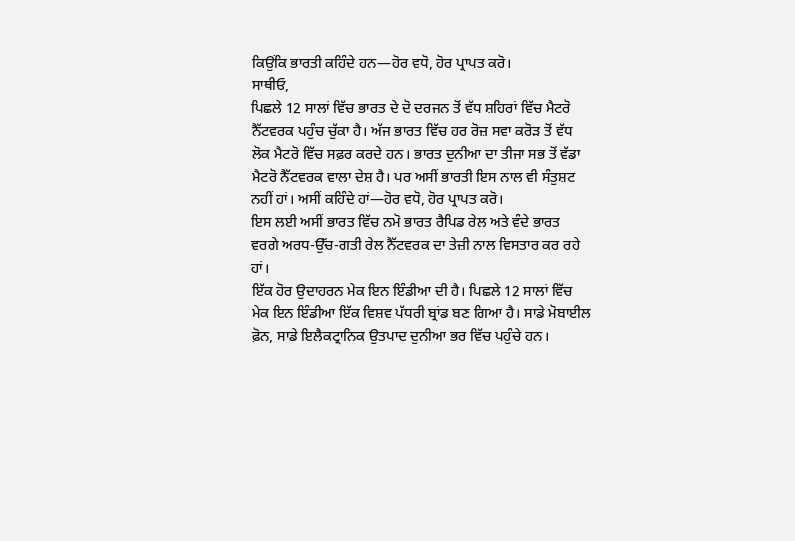ਕਿਉਂਕਿ ਭਾਰਤੀ ਕਹਿੰਦੇ ਹਨ—ਹੋਰ ਵਧੋ, ਹੋਰ ਪ੍ਰਾਪਤ ਕਰੋ।
ਸਾਥੀਓ,
ਪਿਛਲੇ 12 ਸਾਲਾਂ ਵਿੱਚ ਭਾਰਤ ਦੇ ਦੋ ਦਰਜਨ ਤੋਂ ਵੱਧ ਸ਼ਹਿਰਾਂ ਵਿੱਚ ਮੈਟਰੋ ਨੈੱਟਵਰਕ ਪਹੁੰਚ ਚੁੱਕਾ ਹੈ। ਅੱਜ ਭਾਰਤ ਵਿੱਚ ਹਰ ਰੋਜ਼ ਸਵਾ ਕਰੋੜ ਤੋਂ ਵੱਧ ਲੋਕ ਮੈਟਰੋ ਵਿੱਚ ਸਫ਼ਰ ਕਰਦੇ ਹਨ। ਭਾਰਤ ਦੁਨੀਆ ਦਾ ਤੀਜਾ ਸਭ ਤੋਂ ਵੱਡਾ ਮੈਟਰੋ ਨੈੱਟਵਰਕ ਵਾਲਾ ਦੇਸ਼ ਹੈ। ਪਰ ਅਸੀਂ ਭਾਰਤੀ ਇਸ ਨਾਲ ਵੀ ਸੰਤੁਸ਼ਟ ਨਹੀਂ ਹਾਂ। ਅਸੀਂ ਕਹਿੰਦੇ ਹਾਂ—ਹੋਰ ਵਧੋ, ਹੋਰ ਪ੍ਰਾਪਤ ਕਰੋ।
ਇਸ ਲਈ ਅਸੀਂ ਭਾਰਤ ਵਿੱਚ ਨਮੋ ਭਾਰਤ ਰੈਪਿਡ ਰੇਲ ਅਤੇ ਵੰਦੇ ਭਾਰਤ ਵਰਗੇ ਅਰਧ-ਉੱਚ-ਗਤੀ ਰੇਲ ਨੈੱਟਵਰਕ ਦਾ ਤੇਜ਼ੀ ਨਾਲ ਵਿਸਤਾਰ ਕਰ ਰਹੇ ਹਾਂ।
ਇੱਕ ਹੋਰ ਉਦਾਹਰਨ ਮੇਕ ਇਨ ਇੰਡੀਆ ਦੀ ਹੈ। ਪਿਛਲੇ 12 ਸਾਲਾਂ ਵਿੱਚ ਮੇਕ ਇਨ ਇੰਡੀਆ ਇੱਕ ਵਿਸ਼ਵ ਪੱਧਰੀ ਬ੍ਰਾਂਡ ਬਣ ਗਿਆ ਹੈ। ਸਾਡੇ ਮੋਬਾਈਲ ਫ਼ੋਨ, ਸਾਡੇ ਇਲੈਕਟ੍ਰਾਨਿਕ ਉਤਪਾਦ ਦੁਨੀਆ ਭਰ ਵਿੱਚ ਪਹੁੰਚੇ ਹਨ।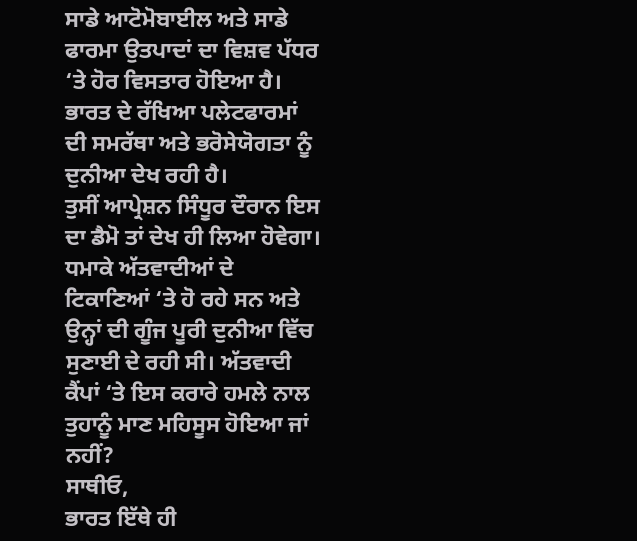ਸਾਡੇ ਆਟੋਮੋਬਾਈਲ ਅਤੇ ਸਾਡੇ ਫਾਰਮਾ ਉਤਪਾਦਾਂ ਦਾ ਵਿਸ਼ਵ ਪੱਧਰ ‘ਤੇ ਹੋਰ ਵਿਸਤਾਰ ਹੋਇਆ ਹੈ। ਭਾਰਤ ਦੇ ਰੱਖਿਆ ਪਲੇਟਫਾਰਮਾਂ ਦੀ ਸਮਰੱਥਾ ਅਤੇ ਭਰੋਸੇਯੋਗਤਾ ਨੂੰ ਦੁਨੀਆ ਦੇਖ ਰਹੀ ਹੈ।
ਤੁਸੀਂ ਆਪ੍ਰੇਸ਼ਨ ਸਿੰਧੂਰ ਦੌਰਾਨ ਇਸ ਦਾ ਡੈਮੋ ਤਾਂ ਦੇਖ ਹੀ ਲਿਆ ਹੋਵੇਗਾ। ਧਮਾਕੇ ਅੱਤਵਾਦੀਆਂ ਦੇ ਟਿਕਾਣਿਆਂ ‘ਤੇ ਹੋ ਰਹੇ ਸਨ ਅਤੇ ਉਨ੍ਹਾਂ ਦੀ ਗੂੰਜ ਪੂਰੀ ਦੁਨੀਆ ਵਿੱਚ ਸੁਣਾਈ ਦੇ ਰਹੀ ਸੀ। ਅੱਤਵਾਦੀ ਕੈਂਪਾਂ ‘ਤੇ ਇਸ ਕਰਾਰੇ ਹਮਲੇ ਨਾਲ ਤੁਹਾਨੂੰ ਮਾਣ ਮਹਿਸੂਸ ਹੋਇਆ ਜਾਂ ਨਹੀਂ?
ਸਾਥੀਓ,
ਭਾਰਤ ਇੱਥੇ ਹੀ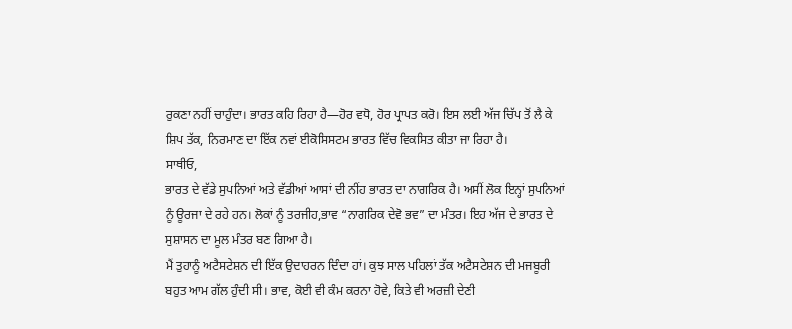ਰੁਕਣਾ ਨਹੀਂ ਚਾਹੁੰਦਾ। ਭਾਰਤ ਕਹਿ ਰਿਹਾ ਹੈ—ਹੋਰ ਵਧੋ, ਹੋਰ ਪ੍ਰਾਪਤ ਕਰੋ। ਇਸ ਲਈ ਅੱਜ ਚਿੱਪ ਤੋਂ ਲੈ ਕੇ ਸ਼ਿਪ ਤੱਕ, ਨਿਰਮਾਣ ਦਾ ਇੱਕ ਨਵਾਂ ਈਕੋਸਿਸਟਮ ਭਾਰਤ ਵਿੱਚ ਵਿਕਸਿਤ ਕੀਤਾ ਜਾ ਰਿਹਾ ਹੈ।
ਸਾਥੀਓ,
ਭਾਰਤ ਦੇ ਵੱਡੇ ਸੁਪਨਿਆਂ ਅਤੇ ਵੱਡੀਆਂ ਆਸਾਂ ਦੀ ਨੀਂਹ ਭਾਰਤ ਦਾ ਨਾਗਰਿਕ ਹੈ। ਅਸੀਂ ਲੋਕ ਇਨ੍ਹਾਂ ਸੁਪਨਿਆਂ ਨੂੰ ਊਰਜਾ ਦੇ ਰਹੇ ਹਨ। ਲੋਕਾਂ ਨੂੰ ਤਰਜੀਹ,ਭਾਵ “ਨਾਗਰਿਕ ਦੇਵੋ ਭਵ” ਦਾ ਮੰਤਰ। ਇਹ ਅੱਜ ਦੇ ਭਾਰਤ ਦੇ ਸੁਸ਼ਾਸਨ ਦਾ ਮੂਲ ਮੰਤਰ ਬਣ ਗਿਆ ਹੈ।
ਮੈਂ ਤੁਹਾਨੂੰ ਅਟੈਸਟੇਸ਼ਨ ਦੀ ਇੱਕ ਉਦਾਹਰਨ ਦਿੰਦਾ ਹਾਂ। ਕੁਝ ਸਾਲ ਪਹਿਲਾਂ ਤੱਕ ਅਟੈਸਟੇਸ਼ਨ ਦੀ ਮਜਬੂਰੀ ਬਹੁਤ ਆਮ ਗੱਲ ਹੁੰਦੀ ਸੀ। ਭਾਵ, ਕੋਈ ਵੀ ਕੰਮ ਕਰਨਾ ਹੋਵੇ, ਕਿਤੇ ਵੀ ਅਰਜ਼ੀ ਦੇਣੀ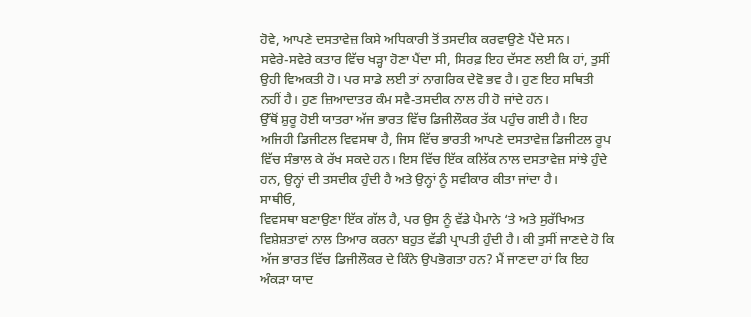ਹੋਵੇ, ਆਪਣੇ ਦਸਤਾਵੇਜ਼ ਕਿਸੇ ਅਧਿਕਾਰੀ ਤੋਂ ਤਸਦੀਕ ਕਰਵਾਉਣੇ ਪੈਂਦੇ ਸਨ।
ਸਵੇਰੇ-ਸਵੇਰੇ ਕਤਾਰ ਵਿੱਚ ਖੜ੍ਹਾ ਹੋਣਾ ਪੈਂਦਾ ਸੀ, ਸਿਰਫ਼ ਇਹ ਦੱਸਣ ਲਈ ਕਿ ਹਾਂ, ਤੁਸੀਂ ਉਹੀ ਵਿਅਕਤੀ ਹੋ। ਪਰ ਸਾਡੇ ਲਈ ਤਾਂ ਨਾਗਰਿਕ ਦੇਵੋ ਭਵ ਹੈ। ਹੁਣ ਇਹ ਸਥਿਤੀ ਨਹੀਂ ਹੈ। ਹੁਣ ਜ਼ਿਆਦਾਤਰ ਕੰਮ ਸਵੈ-ਤਸਦੀਕ ਨਾਲ ਹੀ ਹੋ ਜਾਂਦੇ ਹਨ।
ਉੱਥੋਂ ਸ਼ੁਰੂ ਹੋਈ ਯਾਤਰਾ ਅੱਜ ਭਾਰਤ ਵਿੱਚ ਡਿਜੀਲੌਕਰ ਤੱਕ ਪਹੁੰਚ ਗਈ ਹੈ। ਇਹ ਅਜਿਹੀ ਡਿਜੀਟਲ ਵਿਵਸਥਾ ਹੈ, ਜਿਸ ਵਿੱਚ ਭਾਰਤੀ ਆਪਣੇ ਦਸਤਾਵੇਜ਼ ਡਿਜੀਟਲ ਰੂਪ ਵਿੱਚ ਸੰਭਾਲ ਕੇ ਰੱਖ ਸਕਦੇ ਹਨ। ਇਸ ਵਿੱਚ ਇੱਕ ਕਲਿੱਕ ਨਾਲ ਦਸਤਾਵੇਜ਼ ਸਾਂਝੇ ਹੁੰਦੇ ਹਨ, ਉਨ੍ਹਾਂ ਦੀ ਤਸਦੀਕ ਹੁੰਦੀ ਹੈ ਅਤੇ ਉਨ੍ਹਾਂ ਨੂੰ ਸਵੀਕਾਰ ਕੀਤਾ ਜਾਂਦਾ ਹੈ।
ਸਾਥੀਓ,
ਵਿਵਸਥਾ ਬਣਾਉਣਾ ਇੱਕ ਗੱਲ ਹੈ, ਪਰ ਉਸ ਨੂੰ ਵੱਡੇ ਪੈਮਾਨੇ ‘ਤੇ ਅਤੇ ਸੁਰੱਖਿਅਤ ਵਿਸ਼ੇਸ਼ਤਾਵਾਂ ਨਾਲ ਤਿਆਰ ਕਰਨਾ ਬਹੁਤ ਵੱਡੀ ਪ੍ਰਾਪਤੀ ਹੁੰਦੀ ਹੈ। ਕੀ ਤੁਸੀਂ ਜਾਣਦੇ ਹੋ ਕਿ ਅੱਜ ਭਾਰਤ ਵਿੱਚ ਡਿਜੀਲੌਕਰ ਦੇ ਕਿੰਨੇ ਉਪਭੋਗਤਾ ਹਨ? ਮੈਂ ਜਾਣਦਾ ਹਾਂ ਕਿ ਇਹ ਅੰਕੜਾ ਯਾਦ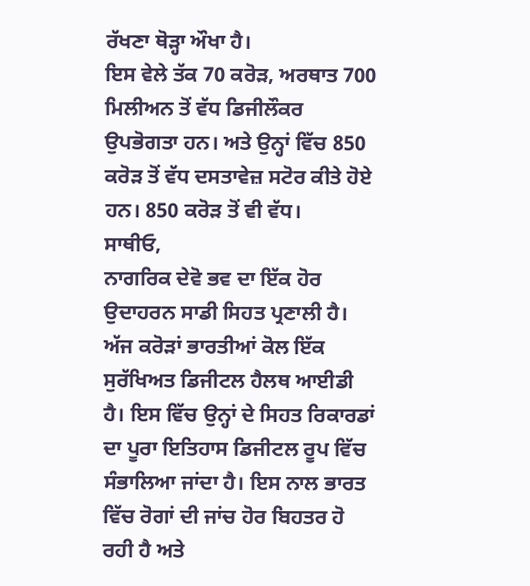ਰੱਖਣਾ ਥੋੜ੍ਹਾ ਔਖਾ ਹੈ।
ਇਸ ਵੇਲੇ ਤੱਕ 70 ਕਰੋੜ, ਅਰਥਾਤ 700 ਮਿਲੀਅਨ ਤੋਂ ਵੱਧ ਡਿਜੀਲੌਕਰ ਉਪਭੋਗਤਾ ਹਨ। ਅਤੇ ਉਨ੍ਹਾਂ ਵਿੱਚ 850 ਕਰੋੜ ਤੋਂ ਵੱਧ ਦਸਤਾਵੇਜ਼ ਸਟੋਰ ਕੀਤੇ ਹੋਏ ਹਨ। 850 ਕਰੋੜ ਤੋਂ ਵੀ ਵੱਧ।
ਸਾਥੀਓ,
ਨਾਗਰਿਕ ਦੇਵੋ ਭਵ ਦਾ ਇੱਕ ਹੋਰ ਉਦਾਹਰਨ ਸਾਡੀ ਸਿਹਤ ਪ੍ਰਣਾਲੀ ਹੈ। ਅੱਜ ਕਰੋੜਾਂ ਭਾਰਤੀਆਂ ਕੋਲ ਇੱਕ ਸੁਰੱਖਿਅਤ ਡਿਜੀਟਲ ਹੈਲਥ ਆਈਡੀ ਹੈ। ਇਸ ਵਿੱਚ ਉਨ੍ਹਾਂ ਦੇ ਸਿਹਤ ਰਿਕਾਰਡਾਂ ਦਾ ਪੂਰਾ ਇਤਿਹਾਸ ਡਿਜੀਟਲ ਰੂਪ ਵਿੱਚ ਸੰਭਾਲਿਆ ਜਾਂਦਾ ਹੈ। ਇਸ ਨਾਲ ਭਾਰਤ ਵਿੱਚ ਰੋਗਾਂ ਦੀ ਜਾਂਚ ਹੋਰ ਬਿਹਤਰ ਹੋ ਰਹੀ ਹੈ ਅਤੇ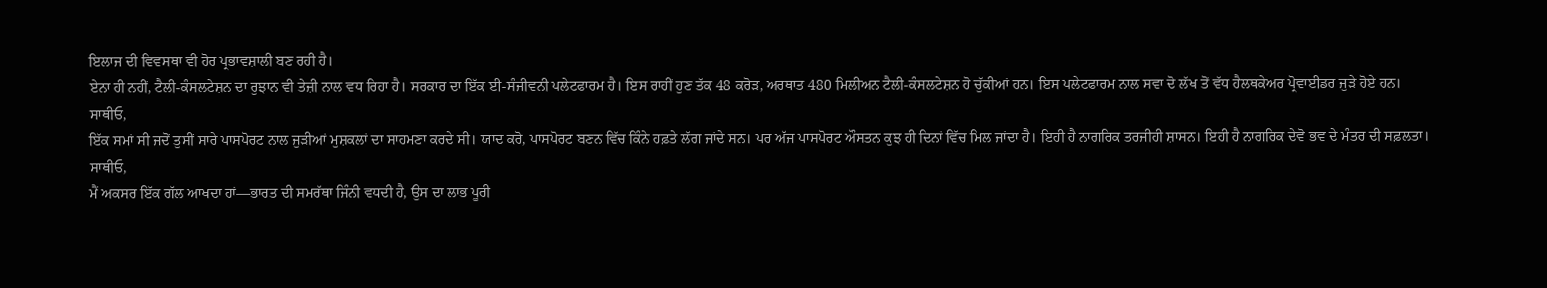ਇਲਾਜ ਦੀ ਵਿਵਸਥਾ ਵੀ ਹੋਰ ਪ੍ਰਭਾਵਸ਼ਾਲੀ ਬਣ ਰਹੀ ਹੈ।
ਏਨਾ ਹੀ ਨਹੀਂ, ਟੈਲੀ-ਕੰਸਲਟੇਸ਼ਨ ਦਾ ਰੁਝਾਨ ਵੀ ਤੇਜ਼ੀ ਨਾਲ ਵਧ ਰਿਹਾ ਹੈ। ਸਰਕਾਰ ਦਾ ਇੱਕ ਈ-ਸੰਜੀਵਨੀ ਪਲੇਟਫਾਰਮ ਹੈ। ਇਸ ਰਾਹੀਂ ਹੁਣ ਤੱਕ 48 ਕਰੋੜ, ਅਰਥਾਤ 480 ਮਿਲੀਅਨ ਟੈਲੀ-ਕੰਸਲਟੇਸ਼ਨ ਹੋ ਚੁੱਕੀਆਂ ਹਨ। ਇਸ ਪਲੇਟਫਾਰਮ ਨਾਲ ਸਵਾ ਦੋ ਲੱਖ ਤੋਂ ਵੱਧ ਹੈਲਥਕੇਅਰ ਪ੍ਰੋਵਾਈਡਰ ਜੁੜੇ ਹੋਏ ਹਨ।
ਸਾਥੀਓ,
ਇੱਕ ਸਮਾਂ ਸੀ ਜਦੋਂ ਤੁਸੀਂ ਸਾਰੇ ਪਾਸਪੋਰਟ ਨਾਲ ਜੁੜੀਆਂ ਮੁਸ਼ਕਲਾਂ ਦਾ ਸਾਹਮਣਾ ਕਰਦੇ ਸੀ। ਯਾਦ ਕਰੋ, ਪਾਸਪੋਰਟ ਬਣਨ ਵਿੱਚ ਕਿੰਨੇ ਹਫ਼ਤੇ ਲੱਗ ਜਾਂਦੇ ਸਨ। ਪਰ ਅੱਜ ਪਾਸਪੋਰਟ ਔਸਤਨ ਕੁਝ ਹੀ ਦਿਨਾਂ ਵਿੱਚ ਮਿਲ ਜਾਂਦਾ ਹੈ। ਇਹੀ ਹੈ ਨਾਗਰਿਕ ਤਰਜੀਹੀ ਸ਼ਾਸਨ। ਇਹੀ ਹੈ ਨਾਗਰਿਕ ਦੇਵੋ ਭਵ ਦੇ ਮੰਤਰ ਦੀ ਸਫ਼ਲਤਾ।
ਸਾਥੀਓ,
ਮੈਂ ਅਕਸਰ ਇੱਕ ਗੱਲ ਆਖਦਾ ਹਾਂ—ਭਾਰਤ ਦੀ ਸਮਰੱਥਾ ਜਿੰਨੀ ਵਧਦੀ ਹੈ, ਉਸ ਦਾ ਲਾਭ ਪੂਰੀ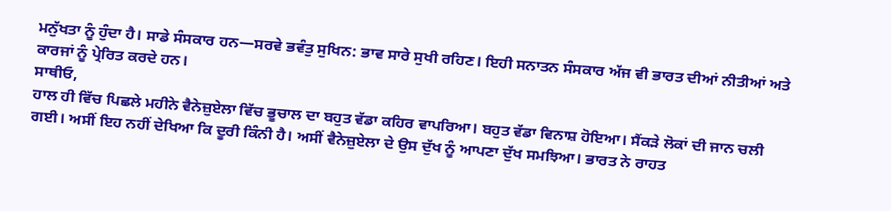ਮਨੁੱਖਤਾ ਨੂੰ ਹੁੰਦਾ ਹੈ। ਸਾਡੇ ਸੰਸਕਾਰ ਹਨ—ਸਰਵੇ ਭਵੰਤੁ ਸੁਖਿਨ: ਭਾਵ ਸਾਰੇ ਸੁਖੀ ਰਹਿਣ। ਇਹੀ ਸਨਾਤਨ ਸੰਸਕਾਰ ਅੱਜ ਵੀ ਭਾਰਤ ਦੀਆਂ ਨੀਤੀਆਂ ਅਤੇ ਕਾਰਜਾਂ ਨੂੰ ਪ੍ਰੇਰਿਤ ਕਰਦੇ ਹਨ।
ਸਾਥੀਓ,
ਹਾਲ ਹੀ ਵਿੱਚ ਪਿਛਲੇ ਮਹੀਨੇ ਵੈਨੇਜ਼ੁਏਲਾ ਵਿੱਚ ਭੂਚਾਲ ਦਾ ਬਹੁਤ ਵੱਡਾ ਕਹਿਰ ਵਾਪਰਿਆ। ਬਹੁਤ ਵੱਡਾ ਵਿਨਾਸ਼ ਹੋਇਆ। ਸੈਂਕੜੇ ਲੋਕਾਂ ਦੀ ਜਾਨ ਚਲੀ ਗਈ। ਅਸੀਂ ਇਹ ਨਹੀਂ ਦੇਖਿਆ ਕਿ ਦੂਰੀ ਕਿੰਨੀ ਹੈ। ਅਸੀਂ ਵੈਨੇਜ਼ੁਏਲਾ ਦੇ ਉਸ ਦੁੱਖ ਨੂੰ ਆਪਣਾ ਦੁੱਖ ਸਮਝਿਆ। ਭਾਰਤ ਨੇ ਰਾਹਤ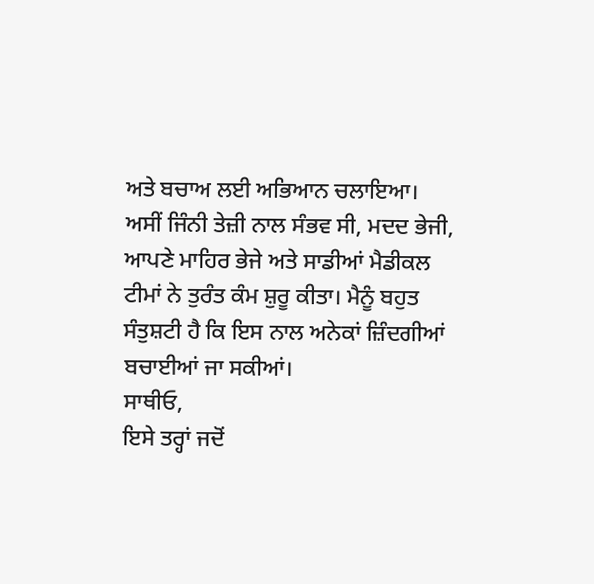ਅਤੇ ਬਚਾਅ ਲਈ ਅਭਿਆਨ ਚਲਾਇਆ।
ਅਸੀਂ ਜਿੰਨੀ ਤੇਜ਼ੀ ਨਾਲ ਸੰਭਵ ਸੀ, ਮਦਦ ਭੇਜੀ, ਆਪਣੇ ਮਾਹਿਰ ਭੇਜੇ ਅਤੇ ਸਾਡੀਆਂ ਮੈਡੀਕਲ ਟੀਮਾਂ ਨੇ ਤੁਰੰਤ ਕੰਮ ਸ਼ੁਰੂ ਕੀਤਾ। ਮੈਨੂੰ ਬਹੁਤ ਸੰਤੁਸ਼ਟੀ ਹੈ ਕਿ ਇਸ ਨਾਲ ਅਨੇਕਾਂ ਜ਼ਿੰਦਗੀਆਂ ਬਚਾਈਆਂ ਜਾ ਸਕੀਆਂ।
ਸਾਥੀਓ,
ਇਸੇ ਤਰ੍ਹਾਂ ਜਦੋਂ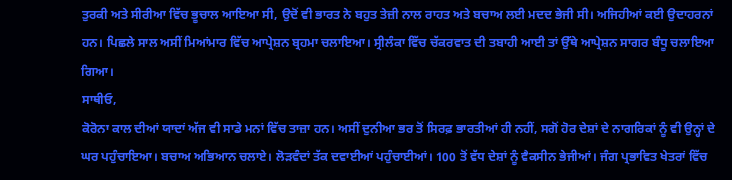ਤੁਰਕੀ ਅਤੇ ਸੀਰੀਆ ਵਿੱਚ ਭੂਚਾਲ ਆਇਆ ਸੀ, ਉਦੋਂ ਵੀ ਭਾਰਤ ਨੇ ਬਹੁਤ ਤੇਜ਼ੀ ਨਾਲ ਰਾਹਤ ਅਤੇ ਬਚਾਅ ਲਈ ਮਦਦ ਭੇਜੀ ਸੀ। ਅਜਿਹੀਆਂ ਕਈ ਉਦਾਹਰਨਾਂ ਹਨ। ਪਿਛਲੇ ਸਾਲ ਅਸੀਂ ਮਿਆਂਮਾਰ ਵਿੱਚ ਆਪ੍ਰੇਸ਼ਨ ਬ੍ਰਹਮਾ ਚਲਾਇਆ। ਸ੍ਰੀਲੰਕਾ ਵਿੱਚ ਚੱਕਰਵਾਤ ਦੀ ਤਬਾਹੀ ਆਈ ਤਾਂ ਉੱਥੇ ਆਪ੍ਰੇਸ਼ਨ ਸਾਗਰ ਬੰਧੂ ਚਲਾਇਆ ਗਿਆ।
ਸਾਥੀਓ,
ਕੋਰੋਨਾ ਕਾਲ ਦੀਆਂ ਯਾਦਾਂ ਅੱਜ ਵੀ ਸਾਡੇ ਮਨਾਂ ਵਿੱਚ ਤਾਜ਼ਾ ਹਨ। ਅਸੀਂ ਦੁਨੀਆ ਭਰ ਤੋਂ ਸਿਰਫ਼ ਭਾਰਤੀਆਂ ਹੀ ਨਹੀਂ, ਸਗੋਂ ਹੋਰ ਦੇਸ਼ਾਂ ਦੇ ਨਾਗਰਿਕਾਂ ਨੂੰ ਵੀ ਉਨ੍ਹਾਂ ਦੇ ਘਰ ਪਹੁੰਚਾਇਆ। ਬਚਾਅ ਅਭਿਆਨ ਚਲਾਏ। ਲੋੜਵੰਦਾਂ ਤੱਕ ਦਵਾਈਆਂ ਪਹੁੰਚਾਈਆਂ। 100 ਤੋਂ ਵੱਧ ਦੇਸ਼ਾਂ ਨੂੰ ਵੈਕਸੀਨ ਭੇਜੀਆਂ। ਜੰਗ ਪ੍ਰਭਾਵਿਤ ਖੇਤਰਾਂ ਵਿੱਚ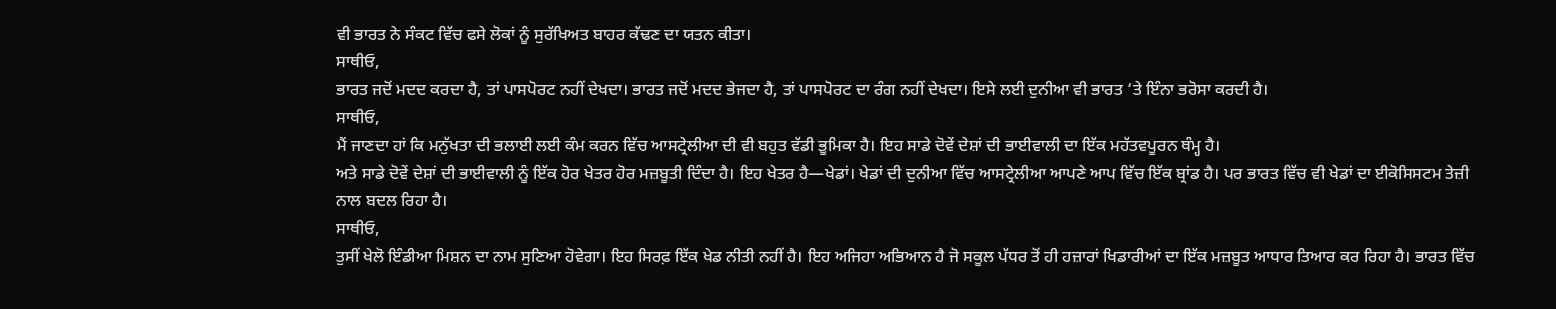ਵੀ ਭਾਰਤ ਨੇ ਸੰਕਟ ਵਿੱਚ ਫਸੇ ਲੋਕਾਂ ਨੂੰ ਸੁਰੱਖਿਅਤ ਬਾਹਰ ਕੱਢਣ ਦਾ ਯਤਨ ਕੀਤਾ।
ਸਾਥੀਓ,
ਭਾਰਤ ਜਦੋਂ ਮਦਦ ਕਰਦਾ ਹੈ, ਤਾਂ ਪਾਸਪੋਰਟ ਨਹੀਂ ਦੇਖਦਾ। ਭਾਰਤ ਜਦੋਂ ਮਦਦ ਭੇਜਦਾ ਹੈ, ਤਾਂ ਪਾਸਪੋਰਟ ਦਾ ਰੰਗ ਨਹੀਂ ਦੇਖਦਾ। ਇਸੇ ਲਈ ਦੁਨੀਆ ਵੀ ਭਾਰਤ ‘ਤੇ ਇੰਨਾ ਭਰੋਸਾ ਕਰਦੀ ਹੈ।
ਸਾਥੀਓ,
ਮੈਂ ਜਾਣਦਾ ਹਾਂ ਕਿ ਮਨੁੱਖਤਾ ਦੀ ਭਲਾਈ ਲਈ ਕੰਮ ਕਰਨ ਵਿੱਚ ਆਸਟ੍ਰੇਲੀਆ ਦੀ ਵੀ ਬਹੁਤ ਵੱਡੀ ਭੂਮਿਕਾ ਹੈ। ਇਹ ਸਾਡੇ ਦੋਵੇਂ ਦੇਸ਼ਾਂ ਦੀ ਭਾਈਵਾਲੀ ਦਾ ਇੱਕ ਮਹੱਤਵਪੂਰਨ ਥੰਮ੍ਹ ਹੈ।
ਅਤੇ ਸਾਡੇ ਦੋਵੇਂ ਦੇਸ਼ਾਂ ਦੀ ਭਾਈਵਾਲੀ ਨੂੰ ਇੱਕ ਹੋਰ ਖੇਤਰ ਹੋਰ ਮਜ਼ਬੂਤੀ ਦਿੰਦਾ ਹੈ। ਇਹ ਖੇਤਰ ਹੈ—ਖੇਡਾਂ। ਖੇਡਾਂ ਦੀ ਦੁਨੀਆ ਵਿੱਚ ਆਸਟ੍ਰੇਲੀਆ ਆਪਣੇ ਆਪ ਵਿੱਚ ਇੱਕ ਬ੍ਰਾਂਡ ਹੈ। ਪਰ ਭਾਰਤ ਵਿੱਚ ਵੀ ਖੇਡਾਂ ਦਾ ਈਕੋਸਿਸਟਮ ਤੇਜ਼ੀ ਨਾਲ ਬਦਲ ਰਿਹਾ ਹੈ।
ਸਾਥੀਓ,
ਤੁਸੀਂ ਖੇਲੋ ਇੰਡੀਆ ਮਿਸ਼ਨ ਦਾ ਨਾਮ ਸੁਣਿਆ ਹੋਵੇਗਾ। ਇਹ ਸਿਰਫ਼ ਇੱਕ ਖੇਡ ਨੀਤੀ ਨਹੀਂ ਹੈ। ਇਹ ਅਜਿਹਾ ਅਭਿਆਨ ਹੈ ਜੋ ਸਕੂਲ ਪੱਧਰ ਤੋਂ ਹੀ ਹਜ਼ਾਰਾਂ ਖਿਡਾਰੀਆਂ ਦਾ ਇੱਕ ਮਜ਼ਬੂਤ ਆਧਾਰ ਤਿਆਰ ਕਰ ਰਿਹਾ ਹੈ। ਭਾਰਤ ਵਿੱਚ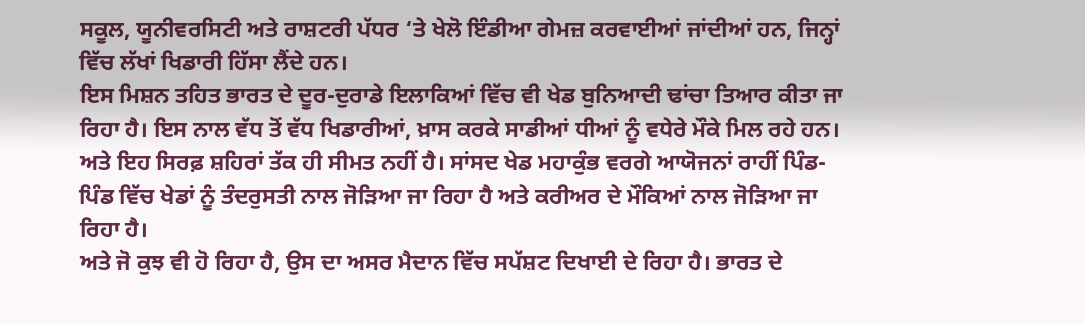ਸਕੂਲ, ਯੂਨੀਵਰਸਿਟੀ ਅਤੇ ਰਾਸ਼ਟਰੀ ਪੱਧਰ ‘ਤੇ ਖੇਲੋ ਇੰਡੀਆ ਗੇਮਜ਼ ਕਰਵਾਈਆਂ ਜਾਂਦੀਆਂ ਹਨ, ਜਿਨ੍ਹਾਂ ਵਿੱਚ ਲੱਖਾਂ ਖਿਡਾਰੀ ਹਿੱਸਾ ਲੈਂਦੇ ਹਨ।
ਇਸ ਮਿਸ਼ਨ ਤਹਿਤ ਭਾਰਤ ਦੇ ਦੂਰ-ਦੁਰਾਡੇ ਇਲਾਕਿਆਂ ਵਿੱਚ ਵੀ ਖੇਡ ਬੁਨਿਆਦੀ ਢਾਂਚਾ ਤਿਆਰ ਕੀਤਾ ਜਾ ਰਿਹਾ ਹੈ। ਇਸ ਨਾਲ ਵੱਧ ਤੋਂ ਵੱਧ ਖਿਡਾਰੀਆਂ, ਖ਼ਾਸ ਕਰਕੇ ਸਾਡੀਆਂ ਧੀਆਂ ਨੂੰ ਵਧੇਰੇ ਮੌਕੇ ਮਿਲ ਰਹੇ ਹਨ। ਅਤੇ ਇਹ ਸਿਰਫ਼ ਸ਼ਹਿਰਾਂ ਤੱਕ ਹੀ ਸੀਮਤ ਨਹੀਂ ਹੈ। ਸਾਂਸਦ ਖੇਡ ਮਹਾਕੁੰਭ ਵਰਗੇ ਆਯੋਜਨਾਂ ਰਾਹੀਂ ਪਿੰਡ-ਪਿੰਡ ਵਿੱਚ ਖੇਡਾਂ ਨੂੰ ਤੰਦਰੁਸਤੀ ਨਾਲ ਜੋੜਿਆ ਜਾ ਰਿਹਾ ਹੈ ਅਤੇ ਕਰੀਅਰ ਦੇ ਮੌਕਿਆਂ ਨਾਲ ਜੋੜਿਆ ਜਾ ਰਿਹਾ ਹੈ।
ਅਤੇ ਜੋ ਕੁਝ ਵੀ ਹੋ ਰਿਹਾ ਹੈ, ਉਸ ਦਾ ਅਸਰ ਮੈਦਾਨ ਵਿੱਚ ਸਪੱਸ਼ਟ ਦਿਖਾਈ ਦੇ ਰਿਹਾ ਹੈ। ਭਾਰਤ ਦੇ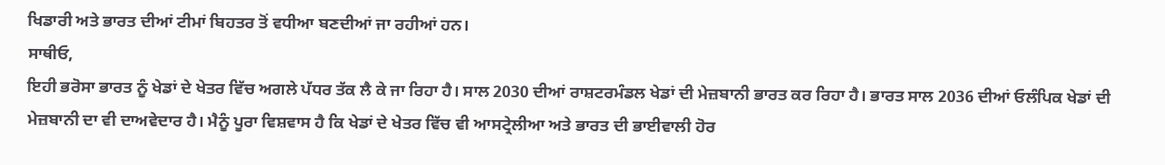ਖਿਡਾਰੀ ਅਤੇ ਭਾਰਤ ਦੀਆਂ ਟੀਮਾਂ ਬਿਹਤਰ ਤੋਂ ਵਧੀਆ ਬਣਦੀਆਂ ਜਾ ਰਹੀਆਂ ਹਨ।
ਸਾਥੀਓ,
ਇਹੀ ਭਰੋਸਾ ਭਾਰਤ ਨੂੰ ਖੇਡਾਂ ਦੇ ਖੇਤਰ ਵਿੱਚ ਅਗਲੇ ਪੱਧਰ ਤੱਕ ਲੈ ਕੇ ਜਾ ਰਿਹਾ ਹੈ। ਸਾਲ 2030 ਦੀਆਂ ਰਾਸ਼ਟਰਮੰਡਲ ਖੇਡਾਂ ਦੀ ਮੇਜ਼ਬਾਨੀ ਭਾਰਤ ਕਰ ਰਿਹਾ ਹੈ। ਭਾਰਤ ਸਾਲ 2036 ਦੀਆਂ ਓਲੰਪਿਕ ਖੇਡਾਂ ਦੀ ਮੇਜ਼ਬਾਨੀ ਦਾ ਵੀ ਦਾਅਵੇਦਾਰ ਹੈ। ਮੈਨੂੰ ਪੂਰਾ ਵਿਸ਼ਵਾਸ ਹੈ ਕਿ ਖੇਡਾਂ ਦੇ ਖੇਤਰ ਵਿੱਚ ਵੀ ਆਸਟ੍ਰੇਲੀਆ ਅਤੇ ਭਾਰਤ ਦੀ ਭਾਈਵਾਲੀ ਹੋਰ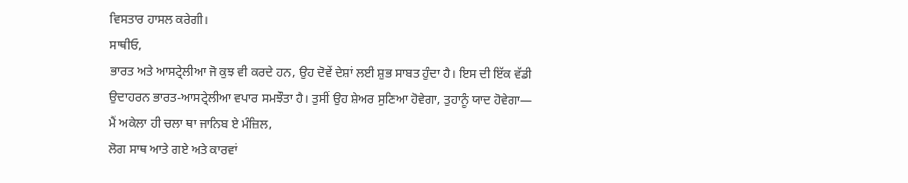ਵਿਸਤਾਰ ਹਾਸਲ ਕਰੇਗੀ।
ਸਾਥੀਓ,
ਭਾਰਤ ਅਤੇ ਆਸਟ੍ਰੇਲੀਆ ਜੋ ਕੁਝ ਵੀ ਕਰਦੇ ਹਨ, ਉਹ ਦੋਵੇਂ ਦੇਸ਼ਾਂ ਲਈ ਸ਼ੁਭ ਸਾਬਤ ਹੁੰਦਾ ਹੈ। ਇਸ ਦੀ ਇੱਕ ਵੱਡੀ ਉਦਾਹਰਨ ਭਾਰਤ-ਆਸਟ੍ਰੇਲੀਆ ਵਪਾਰ ਸਮਝੌਤਾ ਹੈ। ਤੁਸੀਂ ਉਹ ਸ਼ੇਅਰ ਸੁਣਿਆ ਹੋਵੇਗਾ, ਤੁਹਾਨੂੰ ਯਾਦ ਹੋਵੇਗਾ—
ਮੈਂ ਅਕੇਲਾ ਹੀ ਚਲਾ ਥਾ ਜਾਨਿਬ ਏ ਮੰਜ਼ਿਲ,
ਲੋਗ ਸਾਥ ਆਤੇ ਗਏ ਅਤੇ ਕਾਰਵਾਂ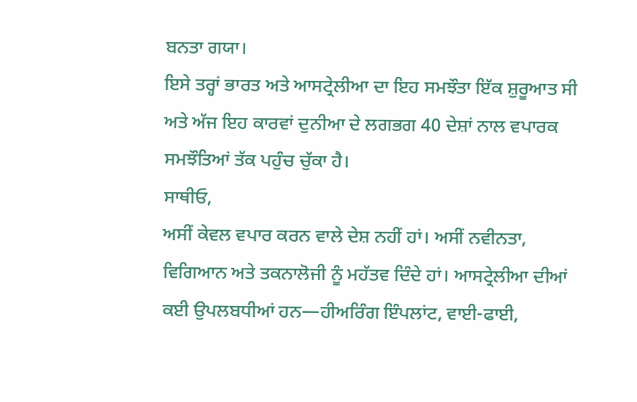ਬਨਤਾ ਗਯਾ।
ਇਸੇ ਤਰ੍ਹਾਂ ਭਾਰਤ ਅਤੇ ਆਸਟ੍ਰੇਲੀਆ ਦਾ ਇਹ ਸਮਝੌਤਾ ਇੱਕ ਸ਼ੁਰੂਆਤ ਸੀ ਅਤੇ ਅੱਜ ਇਹ ਕਾਰਵਾਂ ਦੁਨੀਆ ਦੇ ਲਗਭਗ 40 ਦੇਸ਼ਾਂ ਨਾਲ ਵਪਾਰਕ ਸਮਝੌਤਿਆਂ ਤੱਕ ਪਹੁੰਚ ਚੁੱਕਾ ਹੈ।
ਸਾਥੀਓ,
ਅਸੀਂ ਕੇਵਲ ਵਪਾਰ ਕਰਨ ਵਾਲੇ ਦੇਸ਼ ਨਹੀਂ ਹਾਂ। ਅਸੀਂ ਨਵੀਨਤਾ, ਵਿਗਿਆਨ ਅਤੇ ਤਕਨਾਲੋਜੀ ਨੂੰ ਮਹੱਤਵ ਦਿੰਦੇ ਹਾਂ। ਆਸਟ੍ਰੇਲੀਆ ਦੀਆਂ ਕਈ ਉਪਲਬਧੀਆਂ ਹਨ—ਹੀਅਰਿੰਗ ਇੰਪਲਾਂਟ, ਵਾਈ-ਫਾਈ,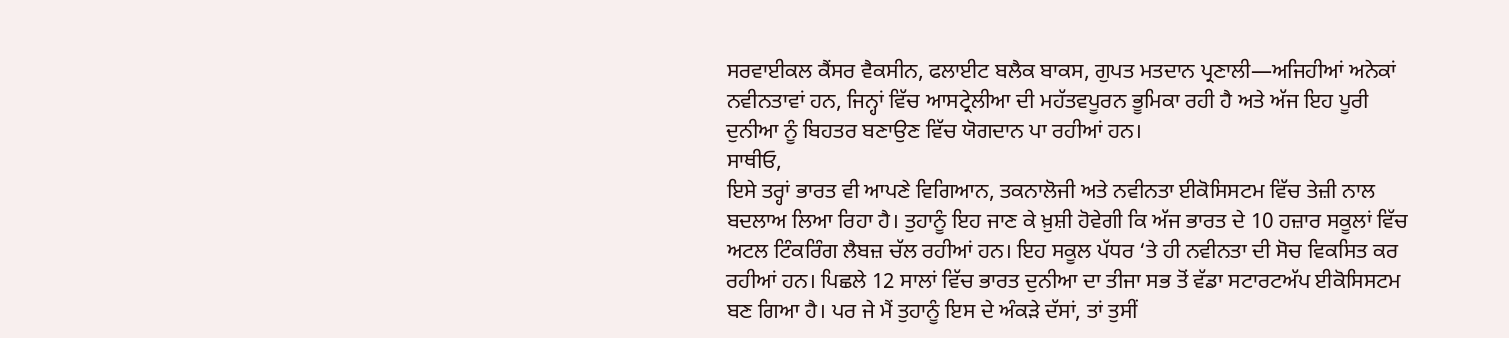ਸਰਵਾਈਕਲ ਕੈਂਸਰ ਵੈਕਸੀਨ, ਫਲਾਈਟ ਬਲੈਕ ਬਾਕਸ, ਗੁਪਤ ਮਤਦਾਨ ਪ੍ਰਣਾਲੀ—ਅਜਿਹੀਆਂ ਅਨੇਕਾਂ ਨਵੀਨਤਾਵਾਂ ਹਨ, ਜਿਨ੍ਹਾਂ ਵਿੱਚ ਆਸਟ੍ਰੇਲੀਆ ਦੀ ਮਹੱਤਵਪੂਰਨ ਭੂਮਿਕਾ ਰਹੀ ਹੈ ਅਤੇ ਅੱਜ ਇਹ ਪੂਰੀ ਦੁਨੀਆ ਨੂੰ ਬਿਹਤਰ ਬਣਾਉਣ ਵਿੱਚ ਯੋਗਦਾਨ ਪਾ ਰਹੀਆਂ ਹਨ।
ਸਾਥੀਓ,
ਇਸੇ ਤਰ੍ਹਾਂ ਭਾਰਤ ਵੀ ਆਪਣੇ ਵਿਗਿਆਨ, ਤਕਨਾਲੋਜੀ ਅਤੇ ਨਵੀਨਤਾ ਈਕੋਸਿਸਟਮ ਵਿੱਚ ਤੇਜ਼ੀ ਨਾਲ ਬਦਲਾਅ ਲਿਆ ਰਿਹਾ ਹੈ। ਤੁਹਾਨੂੰ ਇਹ ਜਾਣ ਕੇ ਖ਼ੁਸ਼ੀ ਹੋਵੇਗੀ ਕਿ ਅੱਜ ਭਾਰਤ ਦੇ 10 ਹਜ਼ਾਰ ਸਕੂਲਾਂ ਵਿੱਚ ਅਟਲ ਟਿੰਕਰਿੰਗ ਲੈਬਜ਼ ਚੱਲ ਰਹੀਆਂ ਹਨ। ਇਹ ਸਕੂਲ ਪੱਧਰ ‘ਤੇ ਹੀ ਨਵੀਨਤਾ ਦੀ ਸੋਚ ਵਿਕਸਿਤ ਕਰ ਰਹੀਆਂ ਹਨ। ਪਿਛਲੇ 12 ਸਾਲਾਂ ਵਿੱਚ ਭਾਰਤ ਦੁਨੀਆ ਦਾ ਤੀਜਾ ਸਭ ਤੋਂ ਵੱਡਾ ਸਟਾਰਟਅੱਪ ਈਕੋਸਿਸਟਮ ਬਣ ਗਿਆ ਹੈ। ਪਰ ਜੇ ਮੈਂ ਤੁਹਾਨੂੰ ਇਸ ਦੇ ਅੰਕੜੇ ਦੱਸਾਂ, ਤਾਂ ਤੁਸੀਂ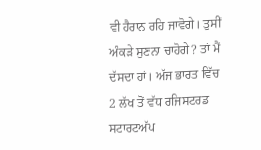ਵੀ ਹੈਰਾਨ ਰਹਿ ਜਾਵੋਗੇ। ਤੁਸੀਂ ਅੰਕੜੇ ਸੁਣਨਾ ਚਾਹੋਗੇ? ਤਾਂ ਮੈਂ ਦੱਸਦਾ ਹਾਂ। ਅੱਜ ਭਾਰਤ ਵਿੱਚ 2 ਲੱਖ ਤੋਂ ਵੱਧ ਰਜਿਸਟਰਡ ਸਟਾਰਟਅੱਪ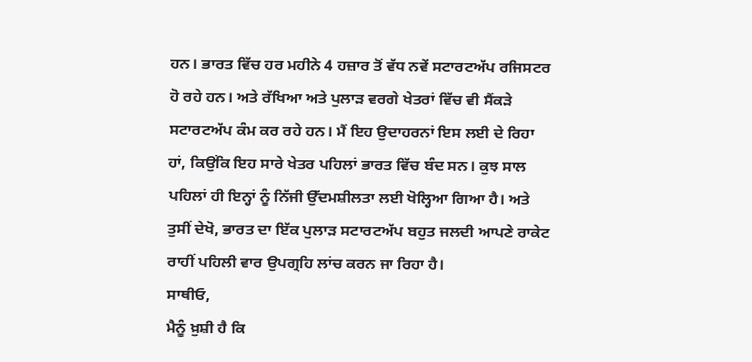ਹਨ। ਭਾਰਤ ਵਿੱਚ ਹਰ ਮਹੀਨੇ 4 ਹਜ਼ਾਰ ਤੋਂ ਵੱਧ ਨਵੇਂ ਸਟਾਰਟਅੱਪ ਰਜਿਸਟਰ ਹੋ ਰਹੇ ਹਨ। ਅਤੇ ਰੱਖਿਆ ਅਤੇ ਪੁਲਾੜ ਵਰਗੇ ਖੇਤਰਾਂ ਵਿੱਚ ਵੀ ਸੈਂਕੜੇ ਸਟਾਰਟਅੱਪ ਕੰਮ ਕਰ ਰਹੇ ਹਨ। ਮੈਂ ਇਹ ਉਦਾਹਰਨਾਂ ਇਸ ਲਈ ਦੇ ਰਿਹਾ ਹਾਂ, ਕਿਉਂਕਿ ਇਹ ਸਾਰੇ ਖੇਤਰ ਪਹਿਲਾਂ ਭਾਰਤ ਵਿੱਚ ਬੰਦ ਸਨ। ਕੁਝ ਸਾਲ ਪਹਿਲਾਂ ਹੀ ਇਨ੍ਹਾਂ ਨੂੰ ਨਿੱਜੀ ਉੱਦਮਸ਼ੀਲਤਾ ਲਈ ਖੋਲ੍ਹਿਆ ਗਿਆ ਹੈ। ਅਤੇ ਤੁਸੀਂ ਦੇਖੋ, ਭਾਰਤ ਦਾ ਇੱਕ ਪੁਲਾੜ ਸਟਾਰਟਅੱਪ ਬਹੁਤ ਜਲਦੀ ਆਪਣੇ ਰਾਕੇਟ ਰਾਹੀਂ ਪਹਿਲੀ ਵਾਰ ਉਪਗ੍ਰਹਿ ਲਾਂਚ ਕਰਨ ਜਾ ਰਿਹਾ ਹੈ।
ਸਾਥੀਓ,
ਮੈਨੂੰ ਖ਼ੁਸ਼ੀ ਹੈ ਕਿ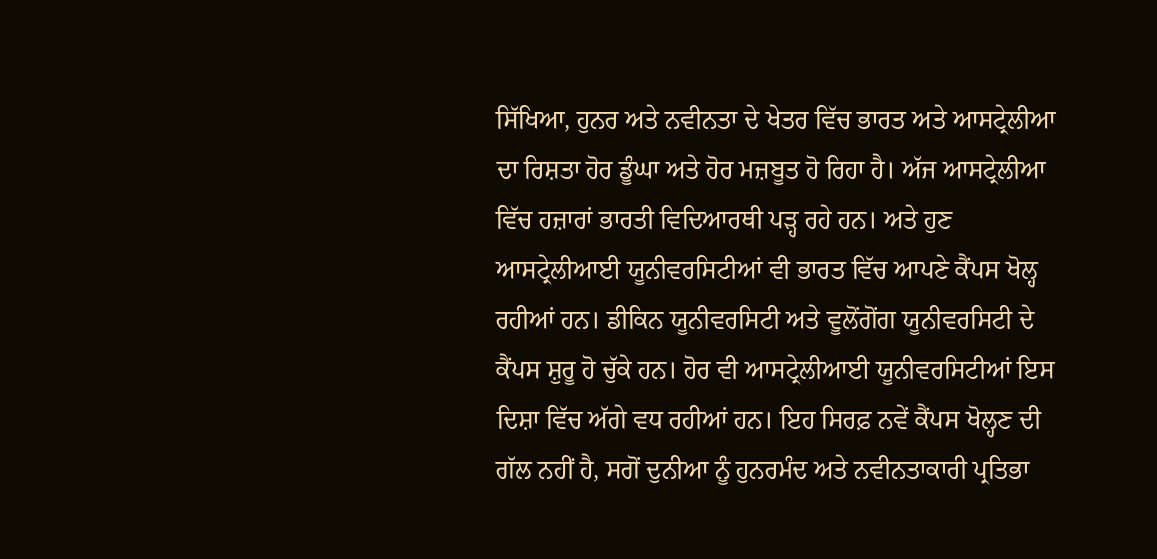ਸਿੱਖਿਆ, ਹੁਨਰ ਅਤੇ ਨਵੀਨਤਾ ਦੇ ਖੇਤਰ ਵਿੱਚ ਭਾਰਤ ਅਤੇ ਆਸਟ੍ਰੇਲੀਆ ਦਾ ਰਿਸ਼ਤਾ ਹੋਰ ਡੂੰਘਾ ਅਤੇ ਹੋਰ ਮਜ਼ਬੂਤ ਹੋ ਰਿਹਾ ਹੈ। ਅੱਜ ਆਸਟ੍ਰੇਲੀਆ ਵਿੱਚ ਹਜ਼ਾਰਾਂ ਭਾਰਤੀ ਵਿਦਿਆਰਥੀ ਪੜ੍ਹ ਰਹੇ ਹਨ। ਅਤੇ ਹੁਣ ਆਸਟ੍ਰੇਲੀਆਈ ਯੂਨੀਵਰਸਿਟੀਆਂ ਵੀ ਭਾਰਤ ਵਿੱਚ ਆਪਣੇ ਕੈਂਪਸ ਖੋਲ੍ਹ ਰਹੀਆਂ ਹਨ। ਡੀਕਿਨ ਯੂਨੀਵਰਸਿਟੀ ਅਤੇ ਵੂਲੋਂਗੋਂਗ ਯੂਨੀਵਰਸਿਟੀ ਦੇ ਕੈਂਪਸ ਸ਼ੁਰੂ ਹੋ ਚੁੱਕੇ ਹਨ। ਹੋਰ ਵੀ ਆਸਟ੍ਰੇਲੀਆਈ ਯੂਨੀਵਰਸਿਟੀਆਂ ਇਸ ਦਿਸ਼ਾ ਵਿੱਚ ਅੱਗੇ ਵਧ ਰਹੀਆਂ ਹਨ। ਇਹ ਸਿਰਫ਼ ਨਵੇਂ ਕੈਂਪਸ ਖੋਲ੍ਹਣ ਦੀ ਗੱਲ ਨਹੀਂ ਹੈ, ਸਗੋਂ ਦੁਨੀਆ ਨੂੰ ਹੁਨਰਮੰਦ ਅਤੇ ਨਵੀਨਤਾਕਾਰੀ ਪ੍ਰਤਿਭਾ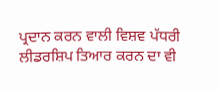ਪ੍ਰਦਾਨ ਕਰਨ ਵਾਲੀ ਵਿਸ਼ਵ ਪੱਧਰੀ ਲੀਡਰਸ਼ਿਪ ਤਿਆਰ ਕਰਨ ਦਾ ਵੀ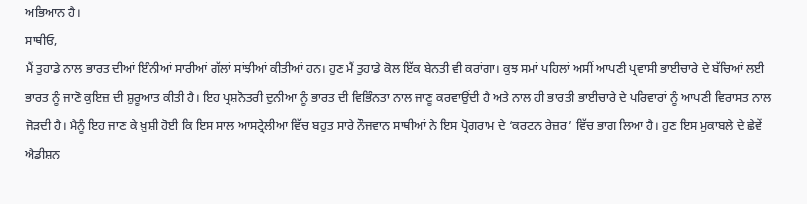ਅਭਿਆਨ ਹੈ।
ਸਾਥੀਓ,
ਮੈਂ ਤੁਹਾਡੇ ਨਾਲ ਭਾਰਤ ਦੀਆਂ ਇੰਨੀਆਂ ਸਾਰੀਆਂ ਗੱਲਾਂ ਸਾਂਝੀਆਂ ਕੀਤੀਆਂ ਹਨ। ਹੁਣ ਮੈਂ ਤੁਹਾਡੇ ਕੋਲ ਇੱਕ ਬੇਨਤੀ ਵੀ ਕਰਾਂਗਾ। ਕੁਝ ਸਮਾਂ ਪਹਿਲਾਂ ਅਸੀਂ ਆਪਣੀ ਪ੍ਰਵਾਸੀ ਭਾਈਚਾਰੇ ਦੇ ਬੱਚਿਆਂ ਲਈ ਭਾਰਤ ਨੂੰ ਜਾਣੋ ਕੁਇਜ਼ ਦੀ ਸ਼ੁਰੂਆਤ ਕੀਤੀ ਹੈ। ਇਹ ਪ੍ਰਸ਼ਨੋਤਰੀ ਦੁਨੀਆ ਨੂੰ ਭਾਰਤ ਦੀ ਵਿਭਿੰਨਤਾ ਨਾਲ ਜਾਣੂ ਕਰਵਾਉਂਦੀ ਹੈ ਅਤੇ ਨਾਲ ਹੀ ਭਾਰਤੀ ਭਾਈਚਾਰੇ ਦੇ ਪਰਿਵਾਰਾਂ ਨੂੰ ਆਪਣੀ ਵਿਰਾਸਤ ਨਾਲ ਜੋੜਦੀ ਹੈ। ਮੈਨੂੰ ਇਹ ਜਾਣ ਕੇ ਖ਼ੁਸ਼ੀ ਹੋਈ ਕਿ ਇਸ ਸਾਲ ਆਸਟ੍ਰੇਲੀਆ ਵਿੱਚ ਬਹੁਤ ਸਾਰੇ ਨੌਜਵਾਨ ਸਾਥੀਆਂ ਨੇ ਇਸ ਪ੍ਰੋਗਰਾਮ ਦੇ ‘ਕਰਟਨ ਰੇਜ਼ਰ’ ਵਿੱਚ ਭਾਗ ਲਿਆ ਹੈ। ਹੁਣ ਇਸ ਮੁਕਾਬਲੇ ਦੇ ਛੇਵੇਂ ਐਡੀਸ਼ਨ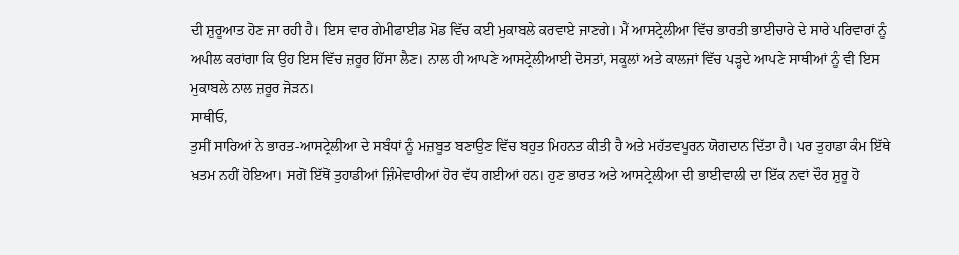ਦੀ ਸ਼ੁਰੂਆਤ ਹੋਣ ਜਾ ਰਹੀ ਹੈ। ਇਸ ਵਾਰ ਗੇਮੀਫਾਈਡ ਮੋਡ ਵਿੱਚ ਕਈ ਮੁਕਾਬਲੇ ਕਰਵਾਏ ਜਾਣਗੇ। ਮੈਂ ਆਸਟ੍ਰੇਲੀਆ ਵਿੱਚ ਭਾਰਤੀ ਭਾਈਚਾਰੇ ਦੇ ਸਾਰੇ ਪਰਿਵਾਰਾਂ ਨੂੰ ਅਪੀਲ ਕਰਾਂਗਾ ਕਿ ਉਹ ਇਸ ਵਿੱਚ ਜ਼ਰੂਰ ਹਿੱਸਾ ਲੈਣ। ਨਾਲ ਹੀ ਆਪਣੇ ਆਸਟ੍ਰੇਲੀਆਈ ਦੋਸਤਾਂ, ਸਕੂਲਾਂ ਅਤੇ ਕਾਲਜਾਂ ਵਿੱਚ ਪੜ੍ਹਦੇ ਆਪਣੇ ਸਾਥੀਆਂ ਨੂੰ ਵੀ ਇਸ ਮੁਕਾਬਲੇ ਨਾਲ ਜ਼ਰੂਰ ਜੋੜਨ।
ਸਾਥੀਓ,
ਤੁਸੀਂ ਸਾਰਿਆਂ ਨੇ ਭਾਰਤ-ਆਸਟ੍ਰੇਲੀਆ ਦੇ ਸਬੰਧਾਂ ਨੂੰ ਮਜ਼ਬੂਤ ਬਣਾਉਣ ਵਿੱਚ ਬਹੁਤ ਮਿਹਨਤ ਕੀਤੀ ਹੈ ਅਤੇ ਮਹੱਤਵਪੂਰਨ ਯੋਗਦਾਨ ਦਿੱਤਾ ਹੈ। ਪਰ ਤੁਹਾਡਾ ਕੰਮ ਇੱਥੇ ਖ਼ਤਮ ਨਹੀਂ ਹੋਇਆ। ਸਗੋਂ ਇੱਥੋਂ ਤੁਹਾਡੀਆਂ ਜ਼ਿੰਮੇਵਾਰੀਆਂ ਹੋਰ ਵੱਧ ਗਈਆਂ ਹਨ। ਹੁਣ ਭਾਰਤ ਅਤੇ ਆਸਟ੍ਰੇਲੀਆ ਦੀ ਭਾਈਵਾਲੀ ਦਾ ਇੱਕ ਨਵਾਂ ਦੌਰ ਸ਼ੁਰੂ ਹੋ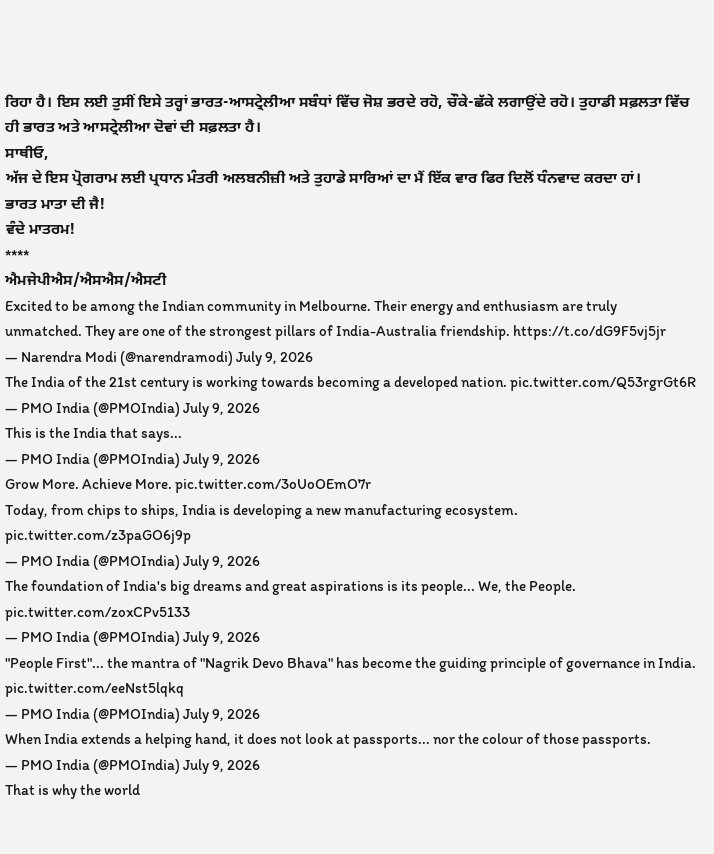ਰਿਹਾ ਹੈ। ਇਸ ਲਈ ਤੁਸੀਂ ਇਸੇ ਤਰ੍ਹਾਂ ਭਾਰਤ-ਆਸਟ੍ਰੇਲੀਆ ਸਬੰਧਾਂ ਵਿੱਚ ਜੋਸ਼ ਭਰਦੇ ਰਹੋ, ਚੌਕੇ-ਛੱਕੇ ਲਗਾਉਂਦੇ ਰਹੋ। ਤੁਹਾਡੀ ਸਫ਼ਲਤਾ ਵਿੱਚ ਹੀ ਭਾਰਤ ਅਤੇ ਆਸਟ੍ਰੇਲੀਆ ਦੋਵਾਂ ਦੀ ਸਫ਼ਲਤਾ ਹੈ।
ਸਾਥੀਓ,
ਅੱਜ ਦੇ ਇਸ ਪ੍ਰੋਗਰਾਮ ਲਈ ਪ੍ਰਧਾਨ ਮੰਤਰੀ ਅਲਬਨੀਜ਼ੀ ਅਤੇ ਤੁਹਾਡੇ ਸਾਰਿਆਂ ਦਾ ਮੈਂ ਇੱਕ ਵਾਰ ਫਿਰ ਦਿਲੋਂ ਧੰਨਵਾਦ ਕਰਦਾ ਹਾਂ।
ਭਾਰਤ ਮਾਤਾ ਦੀ ਜੈ!
ਵੰਦੇ ਮਾਤਰਮ!
****
ਐਮਜੇਪੀਐਸ/ਐਸਐਸ/ਐਸਟੀ
Excited to be among the Indian community in Melbourne. Their energy and enthusiasm are truly unmatched. They are one of the strongest pillars of India-Australia friendship. https://t.co/dG9F5vj5jr
— Narendra Modi (@narendramodi) July 9, 2026
The India of the 21st century is working towards becoming a developed nation. pic.twitter.com/Q53rgrGt6R
— PMO India (@PMOIndia) July 9, 2026
This is the India that says...
— PMO India (@PMOIndia) July 9, 2026
Grow More. Achieve More. pic.twitter.com/3oUoOEmO7r
Today, from chips to ships, India is developing a new manufacturing ecosystem. pic.twitter.com/z3paGO6j9p
— PMO India (@PMOIndia) July 9, 2026
The foundation of India's big dreams and great aspirations is its people... We, the People. pic.twitter.com/zoxCPv5133
— PMO India (@PMOIndia) July 9, 2026
"People First"... the mantra of "Nagrik Devo Bhava" has become the guiding principle of governance in India. pic.twitter.com/eeNst5lqkq
— PMO India (@PMOIndia) July 9, 2026
When India extends a helping hand, it does not look at passports... nor the colour of those passports.
— PMO India (@PMOIndia) July 9, 2026
That is why the world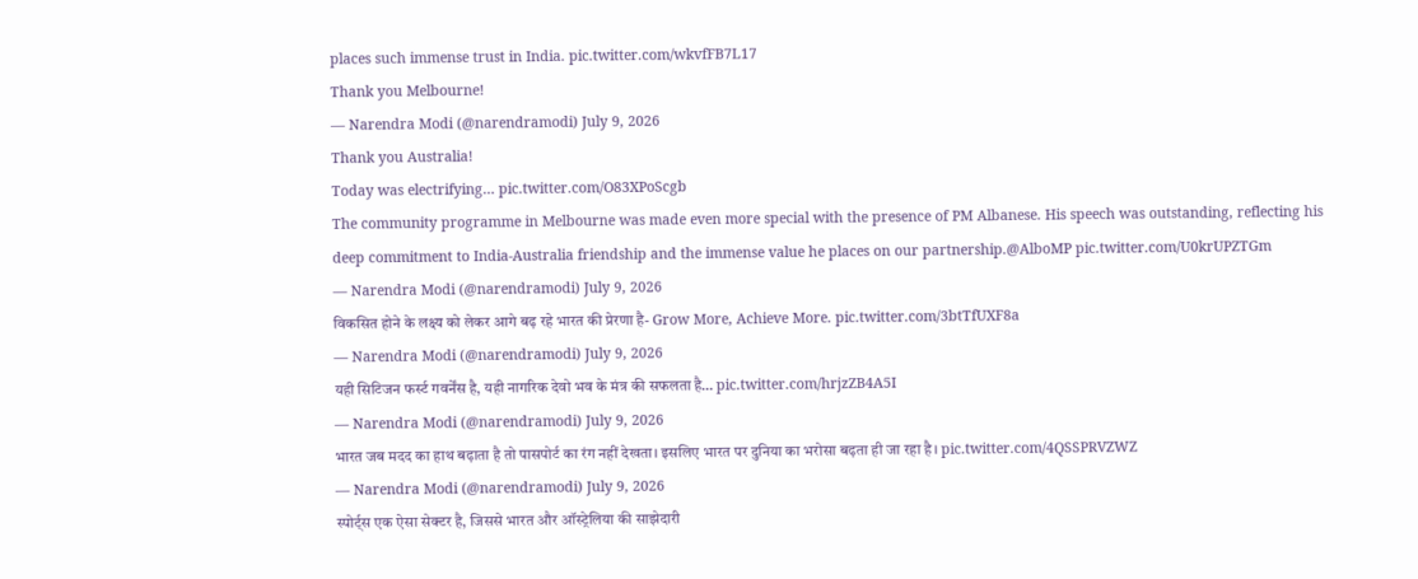places such immense trust in India. pic.twitter.com/wkvfFB7L17
Thank you Melbourne!
— Narendra Modi (@narendramodi) July 9, 2026
Thank you Australia!
Today was electrifying… pic.twitter.com/O83XPoScgb
The community programme in Melbourne was made even more special with the presence of PM Albanese. His speech was outstanding, reflecting his deep commitment to India-Australia friendship and the immense value he places on our partnership.@AlboMP pic.twitter.com/U0krUPZTGm
— Narendra Modi (@narendramodi) July 9, 2026
विकसित होने के लक्ष्य को लेकर आगे बढ़ रहे भारत की प्रेरणा है- Grow More, Achieve More. pic.twitter.com/3btTfUXF8a
— Narendra Modi (@narendramodi) July 9, 2026
यही सिटिजन फर्स्ट गवर्नेंस है, यही नागरिक देवो भव के मंत्र की सफलता है… pic.twitter.com/hrjzZB4A5I
— Narendra Modi (@narendramodi) July 9, 2026
भारत जब मदद का हाथ बढ़ाता है तो पासपोर्ट का रंग नहीं देखता। इसलिए भारत पर दुनिया का भरोसा बढ़ता ही जा रहा है। pic.twitter.com/4QSSPRVZWZ
— Narendra Modi (@narendramodi) July 9, 2026
स्पोर्ट्स एक ऐसा सेक्टर है, जिससे भारत और ऑस्ट्रेलिया की साझेदारी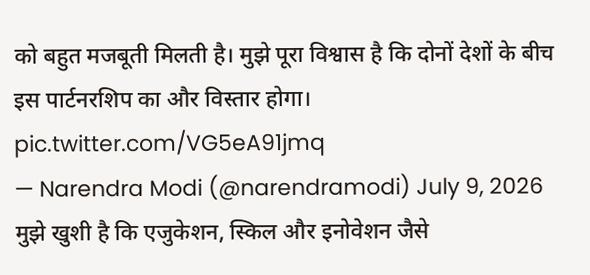को बहुत मजबूती मिलती है। मुझे पूरा विश्वास है कि दोनों देशों के बीच इस पार्टनरशिप का और विस्तार होगा। pic.twitter.com/VG5eA91jmq
— Narendra Modi (@narendramodi) July 9, 2026
मुझे खुशी है कि एजुकेशन, स्किल और इनोवेशन जैसे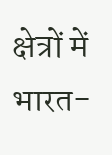क्षेत्रों में भारत-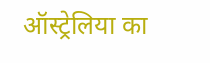ऑस्ट्रेलिया का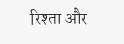रिश्ता और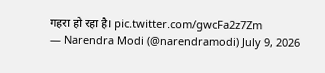गहरा हो रहा है। pic.twitter.com/gwcFa2z7Zm
— Narendra Modi (@narendramodi) July 9, 2026